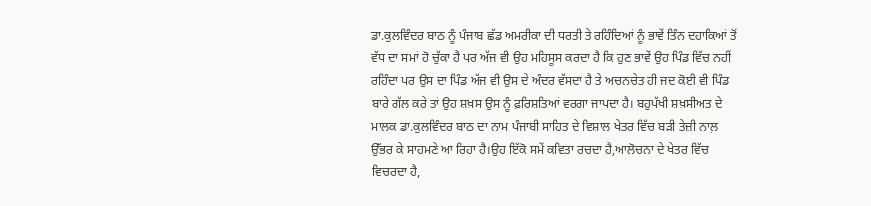ਡਾ.ਕੁਲਵਿੰਦਰ ਬਾਠ ਨੂੰ ਪੰਜਾਬ ਛੱਡ ਅਮਰੀਕਾ ਦੀ ਧਰਤੀ ਤੇ ਰਹਿੰਦਿਆਂ ਨੂੰ ਭਾਵੇਂ ਤਿੰਨ ਦਹਾਕਿਆਂ ਤੋਂ ਵੱਧ ਦਾ ਸਮਾਂ ਹੋ ਚੁੱਕਾ ਹੈ ਪਰ ਅੱਜ ਵੀ ਉਹ ਮਹਿਸੂਸ ਕਰਦਾ ਹੈ ਕਿ ਹੁਣ ਭਾਵੇਂ ਉਹ ਪਿੰਡ ਵਿੱਚ ਨਹੀਂ ਰਹਿੰਦਾ ਪਰ ਉਸ ਦਾ ਪਿੰਡ ਅੱਜ ਵੀ ਉਸ ਦੇ ਅੰਦਰ ਵੱਸਦਾ ਹੈ ਤੇ ਅਚਨਚੇਤ ਹੀ ਜਦ ਕੋਈ ਵੀ ਪਿੰਡ ਬਾਰੇ ਗੱਲ ਕਰੇ ਤਾਂ ਉਹ ਸ਼ਖ਼ਸ ਉਸ ਨੂੰ ਫ਼ਰਿਸ਼ਤਿਆਂ ਵਰਗਾ ਜਾਪਦਾ ਹੈ। ਬਹੁਪੱਖੀ ਸ਼ਖ਼ਸੀਅਤ ਦੇ ਮਾਲਕ ਡਾ.ਕੁਲਵਿੰਦਰ ਬਾਠ ਦਾ ਨਾਮ ਪੰਜਾਬੀ ਸਾਹਿਤ ਦੇ ਵਿਸ਼ਾਲ ਖੇਤਰ ਵਿੱਚ ਬੜੀ ਤੇਜ਼ੀ ਨਾਲ਼ ਉੱਭਰ ਕੇ ਸਾਹਮਣੇ ਆ ਰਿਹਾ ਹੈ।ਉਹ ਇੱਕੋ ਸਮੇਂ ਕਵਿਤਾ ਰਚਦਾ ਹੈ,ਆਲੋਚਨਾ ਦੇ ਖੇਤਰ ਵਿੱਚ ਵਿਚਰਦਾ ਹੈ,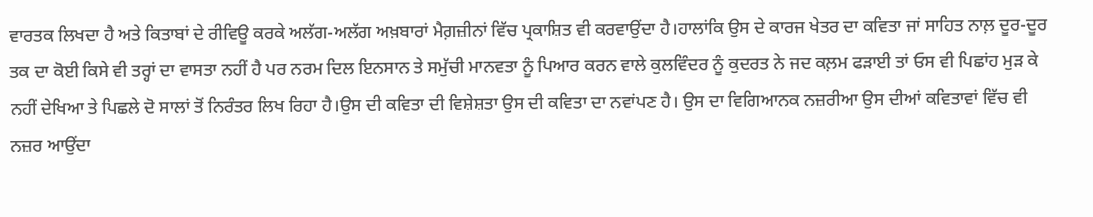ਵਾਰਤਕ ਲਿਖਦਾ ਹੈ ਅਤੇ ਕਿਤਾਬਾਂ ਦੇ ਰੀਵਿਊ ਕਰਕੇ ਅਲੱਗ-ਅਲੱਗ ਅਖ਼ਬਾਰਾਂ ਮੈਗ਼ਜ਼ੀਨਾਂ ਵਿੱਚ ਪ੍ਰਕਾਸ਼ਿਤ ਵੀ ਕਰਵਾਉਂਦਾ ਹੈ।ਹਾਲਾਂਕਿ ਉਸ ਦੇ ਕਾਰਜ ਖੇਤਰ ਦਾ ਕਵਿਤਾ ਜਾਂ ਸਾਹਿਤ ਨਾਲ਼ ਦੂਰ-ਦੂਰ ਤਕ ਦਾ ਕੋਈ ਕਿਸੇ ਵੀ ਤਰ੍ਹਾਂ ਦਾ ਵਾਸਤਾ ਨਹੀਂ ਹੈ ਪਰ ਨਰਮ ਦਿਲ ਇਨਸਾਨ ਤੇ ਸਮੁੱਚੀ ਮਾਨਵਤਾ ਨੂੰ ਪਿਆਰ ਕਰਨ ਵਾਲੇ ਕੁਲਵਿੰਦਰ ਨੂੰ ਕੁਦਰਤ ਨੇ ਜਦ ਕਲ਼ਮ ਫੜਾਈ ਤਾਂ ਓਸ ਵੀ ਪਿਛਾਂਹ ਮੁੜ ਕੇ ਨਹੀਂ ਦੇਖਿਆ ਤੇ ਪਿਛਲੇ ਦੋ ਸਾਲਾਂ ਤੋਂ ਨਿਰੰਤਰ ਲਿਖ ਰਿਹਾ ਹੈ।ਉਸ ਦੀ ਕਵਿਤਾ ਦੀ ਵਿਸ਼ੇਸ਼ਤਾ ਉਸ ਦੀ ਕਵਿਤਾ ਦਾ ਨਵਾਂਪਣ ਹੈ। ਉਸ ਦਾ ਵਿਗਿਆਨਕ ਨਜ਼ਰੀਆ ਉਸ ਦੀਆਂ ਕਵਿਤਾਵਾਂ ਵਿੱਚ ਵੀ ਨਜ਼ਰ ਆਉਂਦਾ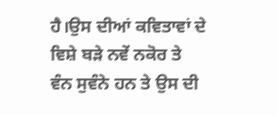ਹੈ।ਉਸ ਦੀਆਂ ਕਵਿਤਾਵਾਂ ਦੇ ਵਿਸ਼ੇ ਬੜੇ ਨਵੇਂ ਨਕੋਰ ਤੇ ਵੰਨ ਸੁਵੰਨੇ ਹਨ ਤੇ ਉਸ ਦੀ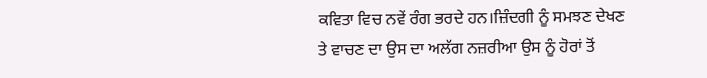ਕਵਿਤਾ ਵਿਚ ਨਵੇਂ ਰੰਗ ਭਰਦੇ ਹਨ।ਜ਼ਿੰਦਗੀ ਨੂੰ ਸਮਝਣ ਦੇਖਣ ਤੇ ਵਾਚਣ ਦਾ ਉਸ ਦਾ ਅਲੱਗ ਨਜ਼ਰੀਆ ਉਸ ਨੂੰ ਹੋਰਾਂ ਤੋਂ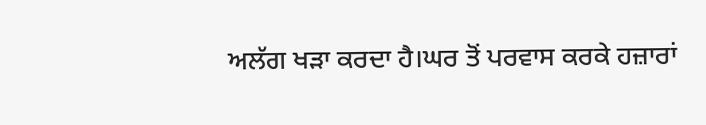ਅਲੱਗ ਖੜਾ ਕਰਦਾ ਹੈ।ਘਰ ਤੋਂ ਪਰਵਾਸ ਕਰਕੇ ਹਜ਼ਾਰਾਂ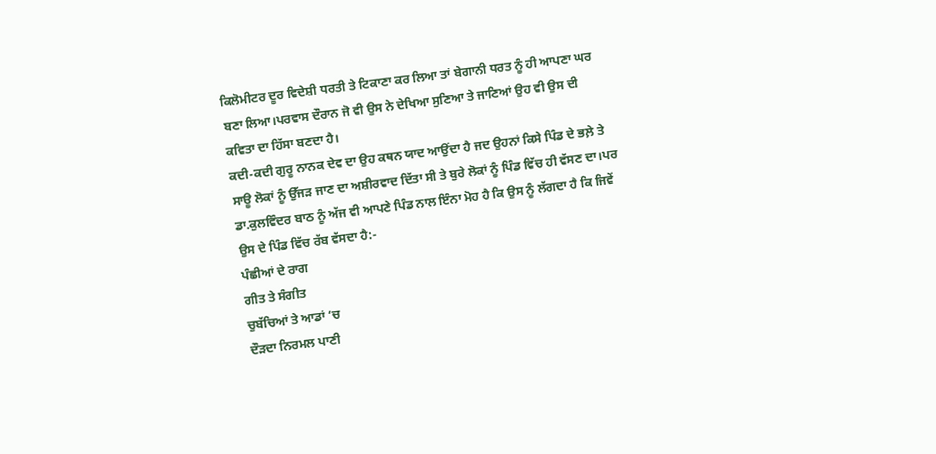ਕਿਲੋਮੀਟਰ ਦੂਰ ਵਿਦੇਸ਼ੀ ਧਰਤੀ ਤੇ ਟਿਕਾਣਾ ਕਰ ਲਿਆ ਤਾਂ ਬੇਗਾਨੀ ਧਰਤ ਨੂੰ ਹੀ ਆਪਣਾ ਘਰ ਬਣਾ ਲਿਆ।ਪਰਵਾਸ ਦੌਰਾਨ ਜੋ ਵੀ ਉਸ ਨੇ ਦੇਖਿਆ ਸੁਣਿਆ ਤੇ ਜਾਣਿਆਂ ਉਹ ਵੀ ਉਸ ਦੀ ਕਵਿਤਾ ਦਾ ਹਿੱਸਾ ਬਣਦਾ ਹੈ।
ਕਦੀ-ਕਦੀ ਗੁਰੂ ਨਾਨਕ ਦੇਵ ਦਾ ਉਹ ਕਥਨ ਯਾਦ ਆਉਂਦਾ ਹੈ ਜਦ ਉਹਨਾਂ ਕਿਸੇ ਪਿੰਡ ਦੇ ਭਲ਼ੇ ਤੇ ਸਾਊ ਲੋਕਾਂ ਨੂੰ ਉੱਜੜ ਜਾਣ ਦਾ ਅਸ਼ੀਰਵਾਦ ਦਿੱਤਾ ਸੀ ਤੇ ਬੁਰੇ ਲੋਕਾਂ ਨੂੰ ਪਿੰਡ ਵਿੱਚ ਹੀ ਵੱਸਣ ਦਾ।ਪਰ ਡਾ.ਕੁਲਵਿੰਦਰ ਬਾਠ ਨੂੰ ਅੱਜ ਵੀ ਆਪਣੇ ਪਿੰਡ ਨਾਲ ਇੰਨਾ ਮੋਹ ਹੈ ਕਿ ਉਸ ਨੂੰ ਲੱਗਦਾ ਹੈ ਕਿ ਜਿਵੇਂ ਉਸ ਦੇ ਪਿੰਡ ਵਿੱਚ ਰੱਬ ਵੱਸਦਾ ਹੈ:-
ਪੰਛੀਆਂ ਦੇ ਰਾਗ
ਗੀਤ ਤੇ ਸੰਗੀਤ
ਚੁਬੱਚਿਆਂ ਤੇ ਆਡਾਂ ‘ਚ
ਦੌੜਦਾ ਨਿਰਮਲ ਪਾਣੀ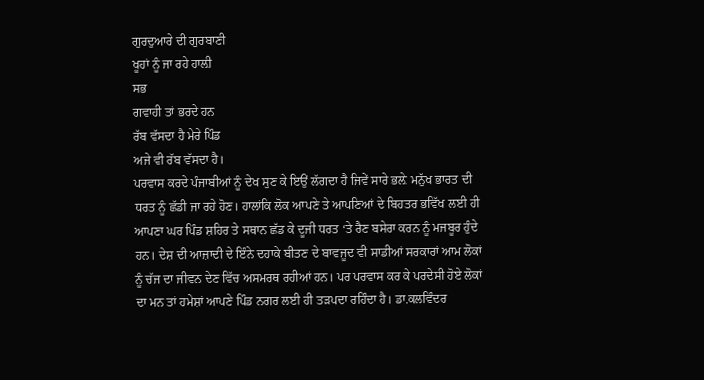ਗੁਰਦੁਆਰੇ ਦੀ ਗੁਰਬਾਣੀ
ਖੂਹਾਂ ਨੂੰ ਜਾ ਰਹੇ ਹਾਲ਼ੀ
ਸਭ
ਗਵਾਹੀ ਤਾਂ ਭਰਦੇ ਹਨ
ਰੱਬ ਵੱਸਦਾ ਹੈ ਮੇਰੇ ਪਿੰਡ
ਅਜੇ ਵੀ ਰੱਬ ਵੱਸਦਾ ਹੈ।
ਪਰਵਾਸ ਕਰਦੇ ਪੰਜਾਬੀਆਂ ਨੂੰ ਦੇਖ ਸੁਣ ਕੇ ਇਉਂ ਲੱਗਦਾ ਹੈ ਜਿਵੇਂ ਸਾਰੇ ਭਲ਼ੇ ਮਨੁੱਖ ਭਾਰਤ ਦੀ ਧਰਤ ਨੂੰ ਛੱਡੀ ਜਾ ਰਹੇ ਹੋਣ। ਹਾਲਾਂਕਿ ਲੋਕ ਆਪਣੇ ਤੇ ਆਪਣਿਆਂ ਦੇ ਬਿਹਤਰ ਭਵਿੱਖ ਲਈ ਹੀ ਆਪਣਾ ਘਰ ਪਿੰਡ ਸ਼ਹਿਰ ਤੇ ਸਥਾਨ ਛੱਡ ਕੇ ਦੂਜੀ ਧਰਤ ‘ਤੇ ਰੈਣ ਬਸੇਰਾ ਕਰਨ ਨੂੰ ਮਜਬੂਰ ਹੁੰਦੇ ਹਨ। ਦੇਸ਼ ਦੀ ਆਜ਼ਾਦੀ ਦੇ ਇੰਨੇ ਦਹਾਕੇ ਬੀਤਣ ਦੇ ਬਾਵਜੂਦ ਵੀ ਸਾਡੀਆਂ ਸਰਕਾਰਾਂ ਆਮ ਲੋਕਾਂ ਨੂੰ ਚੱਜ ਦਾ ਜੀਵਨ ਦੇਣ ਵਿੱਚ ਅਸਮਰਥ ਰਹੀਆਂ ਹਨ। ਪਰ ਪਰਵਾਸ ਕਰ ਕੇ ਪਰਦੇਸੀ ਹੋਏ ਲੋਕਾਂ ਦਾ ਮਨ ਤਾਂ ਹਮੇਸ਼ਾਂ ਆਪਣੇ ਪਿੰਡ ਨਗਰ ਲਈ ਹੀ ਤੜਪਦਾ ਰਹਿੰਦਾ ਹੈ। ਡਾ.ਕਲਵਿੰਦਰ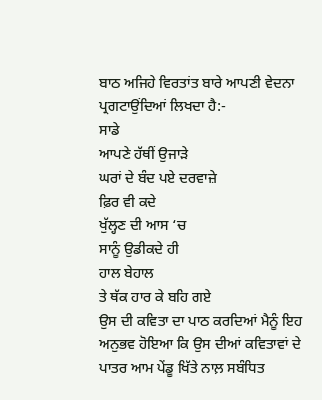ਬਾਠ ਅਜਿਹੇ ਵਿਰਤਾਂਤ ਬਾਰੇ ਆਪਣੀ ਵੇਦਨਾ ਪ੍ਰਗਟਾਉਂਦਿਆਂ ਲਿਖਦਾ ਹੈ:-
ਸਾਡੇ
ਆਪਣੇ ਹੱਥੀਂ ਉਜਾੜੇ
ਘਰਾਂ ਦੇ ਬੰਦ ਪਏ ਦਰਵਾਜ਼ੇ
ਫ਼ਿਰ ਵੀ ਕਦੇ
ਖੁੱਲ੍ਹਣ ਦੀ ਆਸ ‘ਚ
ਸਾਨੂੰ ਉਡੀਕਦੇ ਹੀ
ਹਾਲ ਬੇਹਾਲ
ਤੇ ਥੱਕ ਹਾਰ ਕੇ ਬਹਿ ਗਏ
ਉਸ ਦੀ ਕਵਿਤਾ ਦਾ ਪਾਠ ਕਰਦਿਆਂ ਮੈਨੂੰ ਇਹ ਅਨੁਭਵ ਹੋਇਆ ਕਿ ਉਸ ਦੀਆਂ ਕਵਿਤਾਵਾਂ ਦੇ ਪਾਤਰ ਆਮ ਪੇਂਡੂ ਖਿੱਤੇ ਨਾਲ਼ ਸਬੰਧਿਤ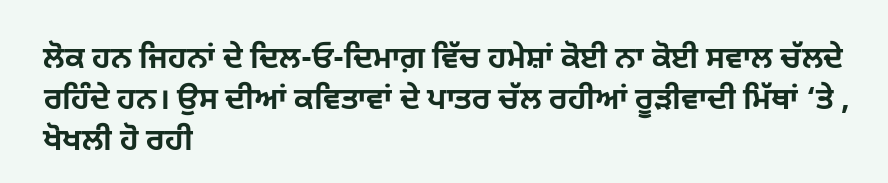ਲੋਕ ਹਨ ਜਿਹਨਾਂ ਦੇ ਦਿਲ-ਓ-ਦਿਮਾਗ਼ ਵਿੱਚ ਹਮੇਸ਼ਾਂ ਕੋਈ ਨਾ ਕੋਈ ਸਵਾਲ ਚੱਲਦੇ ਰਹਿੰਦੇ ਹਨ। ਉਸ ਦੀਆਂ ਕਵਿਤਾਵਾਂ ਦੇ ਪਾਤਰ ਚੱਲ ਰਹੀਆਂ ਰੂੜੀਵਾਦੀ ਮਿੱਥਾਂ ‘ਤੇ , ਖੋਖਲੀ ਹੋ ਰਹੀ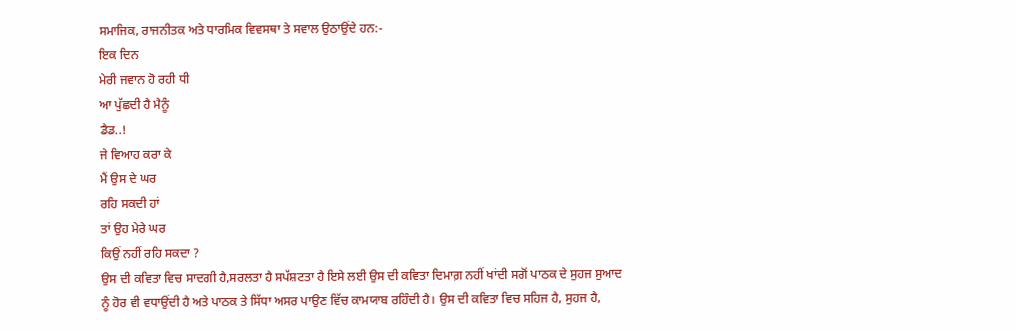ਸਮਾਜਿਕ, ਰਾਜਨੀਤਕ ਅਤੇ ਧਾਰਮਿਕ ਵਿਵਸਥਾ ਤੇ ਸਵਾਲ ਉਠਾਉਂਦੇ ਹਨ:-
ਇਕ ਦਿਨ
ਮੇਰੀ ਜਵਾਨ ਹੋ ਰਹੀ ਧੀ
ਆ ਪੁੱਛਦੀ ਹੈ ਮੈਨੂੰ
ਡੈਡ..!
ਜੇ ਵਿਆਹ ਕਰਾ ਕੇ
ਮੈਂ ਉਸ ਦੇ ਘਰ
ਰਹਿ ਸਕਦੀ ਹਾਂ
ਤਾਂ ਉਹ ਮੇਰੇ ਘਰ
ਕਿਉਂ ਨਹੀਂ ਰਹਿ ਸਕਦਾ ?
ਉਸ ਦੀ ਕਵਿਤਾ ਵਿਚ ਸਾਦਗੀ ਹੈ,ਸਰਲਤਾ ਹੈ ਸਪੱਸ਼ਟਤਾ ਹੈ ਇਸੇ ਲਈ ਉਸ ਦੀ ਕਵਿਤਾ ਦਿਮਾਗ਼ ਨਹੀਂ ਖਾਂਦੀ ਸਗੋਂ ਪਾਠਕ ਦੇ ਸੁਹਜ ਸੁਆਦ ਨੂੰ ਹੋਰ ਵੀ ਵਧਾਉਂਦੀ ਹੈ ਅਤੇ ਪਾਠਕ ਤੇ ਸਿੱਧਾ ਅਸਰ ਪਾਉਣ ਵਿੱਚ ਕਾਮਯਾਬ ਰਹਿੰਦੀ ਹੈ। ਉਸ ਦੀ ਕਵਿਤਾ ਵਿਚ ਸਹਿਜ ਹੈ, ਸੁਹਜ ਹੈ,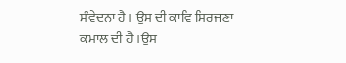ਸੰਵੇਦਨਾ ਹੈ। ਉਸ ਦੀ ਕਾਵਿ ਸਿਰਜਣਾ ਕਮਾਲ ਦੀ ਹੈ।ਉਸ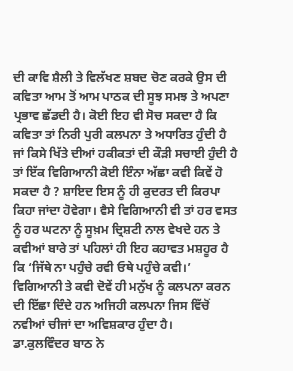ਦੀ ਕਾਵਿ ਸ਼ੈਲੀ ਤੇ ਵਿਲੱਖਣ ਸ਼ਬਦ ਚੋਣ ਕਰਕੇ ਉਸ ਦੀ ਕਵਿਤਾ ਆਮ ਤੋਂ ਆਮ ਪਾਠਕ ਦੀ ਸੂਝ ਸਮਝ ਤੇ ਅਪਣਾ ਪ੍ਰਭਾਵ ਛੱਡਦੀ ਹੈ। ਕੋਈ ਇਹ ਵੀ ਸੋਚ ਸਕਦਾ ਹੈ ਕਿ ਕਵਿਤਾ ਤਾਂ ਨਿਰੀ ਪੁਰੀ ਕਲਪਨਾ ਤੇ ਅਧਾਰਿਤ ਹੁੰਦੀ ਹੈ ਜਾਂ ਕਿਸੇ ਖਿੱਤੇ ਦੀਆਂ ਹਕੀਕਤਾਂ ਦੀ ਕੌੜੀ ਸਚਾਈ ਹੁੰਦੀ ਹੈ ਤਾਂ ਇੱਕ ਵਿਗਿਆਨੀ ਕੋਈ ਇੰਨਾ ਅੱਛਾ ਕਵੀ ਕਿਵੇਂ ਹੋ ਸਕਦਾ ਹੈ ? ਸ਼ਾਇਦ ਇਸ ਨੂੰ ਹੀ ਕੁਦਰਤ ਦੀ ਕਿਰਪਾ ਕਿਹਾ ਜਾਂਦਾ ਹੋਵੇਗਾ। ਵੈਸੇ ਵਿਗਿਆਨੀ ਵੀ ਤਾਂ ਹਰ ਵਸਤ ਨੂੰ ਹਰ ਘਟਨਾ ਨੂੰ ਸੂਖ਼ਮ ਦ੍ਰਿਸ਼ਟੀ ਨਾਲ ਵੇਖਦੇ ਹਨ ਤੇ ਕਵੀਆਂ ਬਾਰੇ ਤਾਂ ਪਹਿਲਾਂ ਹੀ ਇਹ ਕਹਾਵਤ ਮਸ਼ਹੂਰ ਹੈ ਕਿ ‘ਜਿੱਥੇ ਨਾ ਪਹੁੰਚੇ ਰਵੀ ਓਥੇ ਪਹੁੰਚੇ ਕਵੀ।’ ਵਿਗਿਆਨੀ ਤੇ ਕਵੀ ਦੋਵੇਂ ਹੀ ਮਨੁੱਖ ਨੂੰ ਕਲਪਨਾ ਕਰਨ ਦੀ ਇੱਛਾ ਦਿੰਦੇ ਹਨ ਅਜਿਹੀ ਕਲਪਨਾ ਜਿਸ ਵਿੱਚੋਂ ਨਵੀਆਂ ਚੀਜਾਂ ਦਾ ਅਵਿਸ਼ਕਾਰ ਹੁੰਦਾ ਹੈ।
ਡਾ.ਕੁਲਵਿੰਦਰ ਬਾਠ ਨੇ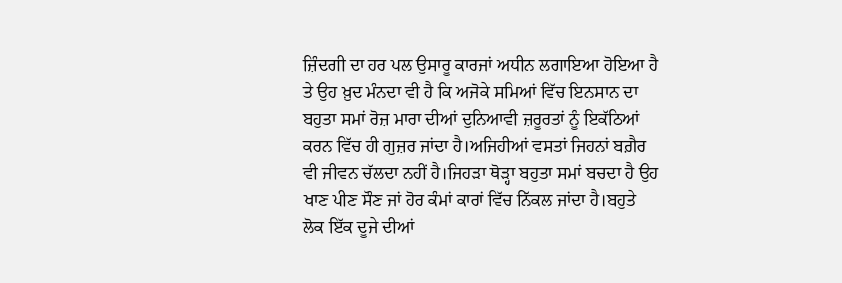ਜ਼ਿੰਦਗੀ ਦਾ ਹਰ ਪਲ ਉਸਾਰੂ ਕਾਰਜਾਂ ਅਧੀਨ ਲਗਾਇਆ ਹੋਇਆ ਹੈ ਤੇ ਉਹ ਖ਼ੁਦ ਮੰਨਦਾ ਵੀ ਹੈ ਕਿ ਅਜੋਕੇ ਸਮਿਆਂ ਵਿੱਚ ਇਨਸਾਨ ਦਾ ਬਹੁਤਾ ਸਮਾਂ ਰੋਜ਼ ਮਾਰਾ ਦੀਆਂ ਦੁਨਿਆਵੀ ਜ਼ਰੂਰਤਾਂ ਨੂੰ ਇਕੱਠਿਆਂ ਕਰਨ ਵਿੱਚ ਹੀ ਗੁਜ਼ਰ ਜਾਂਦਾ ਹੈ।ਅਜਿਹੀਆਂ ਵਸਤਾਂ ਜਿਹਨਾਂ ਬਗ਼ੈਰ ਵੀ ਜੀਵਨ ਚੱਲਦਾ ਨਹੀਂ ਹੈ।ਜਿਹੜਾ ਥੋੜ੍ਹਾ ਬਹੁਤਾ ਸਮਾਂ ਬਚਦਾ ਹੈ ਉਹ ਖਾਣ ਪੀਣ ਸੌਣ ਜਾਂ ਹੋਰ ਕੰਮਾਂ ਕਾਰਾਂ ਵਿੱਚ ਨਿੱਕਲ ਜਾਂਦਾ ਹੈ।ਬਹੁਤੇ ਲੋਕ ਇੱਕ ਦੂਜੇ ਦੀਆਂ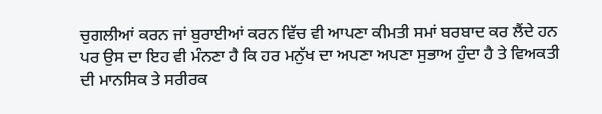ਚੁਗਲੀਆਂ ਕਰਨ ਜਾਂ ਬੁਰਾਈਆਂ ਕਰਨ ਵਿੱਚ ਵੀ ਆਪਣਾ ਕੀਮਤੀ ਸਮਾਂ ਬਰਬਾਦ ਕਰ ਲੈਂਦੇ ਹਨ ਪਰ ਉਸ ਦਾ ਇਹ ਵੀ ਮੰਨਣਾ ਹੈ ਕਿ ਹਰ ਮਨੁੱਖ ਦਾ ਅਪਣਾ ਅਪਣਾ ਸੁਭਾਅ ਹੁੰਦਾ ਹੈ ਤੇ ਵਿਅਕਤੀ ਦੀ ਮਾਨਸਿਕ ਤੇ ਸਰੀਰਕ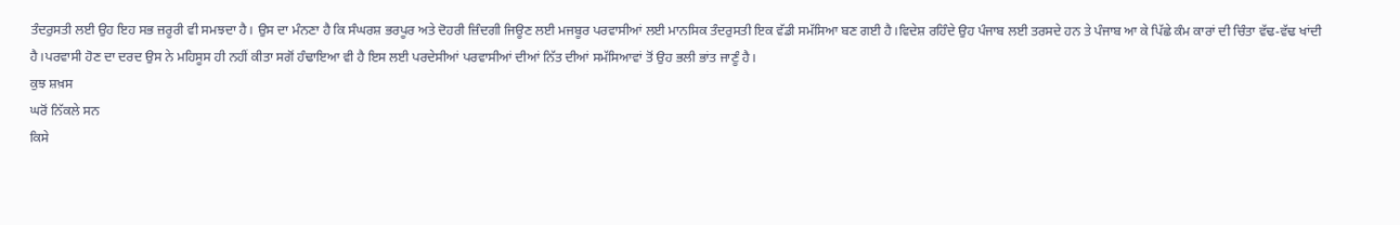ਤੰਦਰੁਸਤੀ ਲਈ ਉਹ ਇਹ ਸਭ ਜ਼ਰੂਰੀ ਵੀ ਸਮਝਦਾ ਹੈ। ਉਸ ਦਾ ਮੰਨਣਾ ਹੈ ਕਿ ਸੰਘਰਸ਼ ਭਰਪੂਰ ਅਤੇ ਦੋਹਰੀ ਜ਼ਿੰਦਗੀ ਜਿਊਣ ਲਈ ਮਜਬੂਰ ਪਰਵਾਸੀਆਂ ਲਈ ਮਾਨਸਿਕ ਤੰਦਰੁਸਤੀ ਇਕ ਵੱਡੀ ਸਮੱਸਿਆ ਬਣ ਗਈ ਹੈ।ਵਿਦੇਸ਼ ਰਹਿੰਦੇ ਉਹ ਪੰਜਾਬ ਲਈ ਤਰਸਦੇ ਹਨ ਤੇ ਪੰਜਾਬ ਆ ਕੇ ਪਿੱਛੇ ਕੰਮ ਕਾਰਾਂ ਦੀ ਚਿੰਤਾ ਵੱਢ-ਵੱਢ ਖਾਂਦੀ ਹੈ।ਪਰਵਾਸੀ ਹੋਣ ਦਾ ਦਰਦ ਉਸ ਨੇ ਮਹਿਸੂਸ ਹੀ ਨਹੀਂ ਕੀਤਾ ਸਗੋਂ ਹੰਢਾਇਆ ਵੀ ਹੈ ਇਸ ਲਈ ਪਰਦੇਸੀਆਂ ਪਰਵਾਸੀਆਂ ਦੀਆਂ ਨਿੱਤ ਦੀਆਂ ਸਮੱਸਿਆਵਾਂ ਤੋਂ ਉਹ ਭਲੀ ਭਾਂਤ ਜਾਣੂੰ ਹੈ।
ਕੁਝ ਸ਼ਖ਼ਸ
ਘਰੋਂ ਨਿੱਕਲੇ ਸਨ
ਕਿਸੇ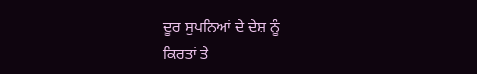ਦੂਰ ਸੁਪਨਿਆਂ ਦੇ ਦੇਸ਼ ਨੂੰ
ਕਿਰਤਾਂ ਤੇ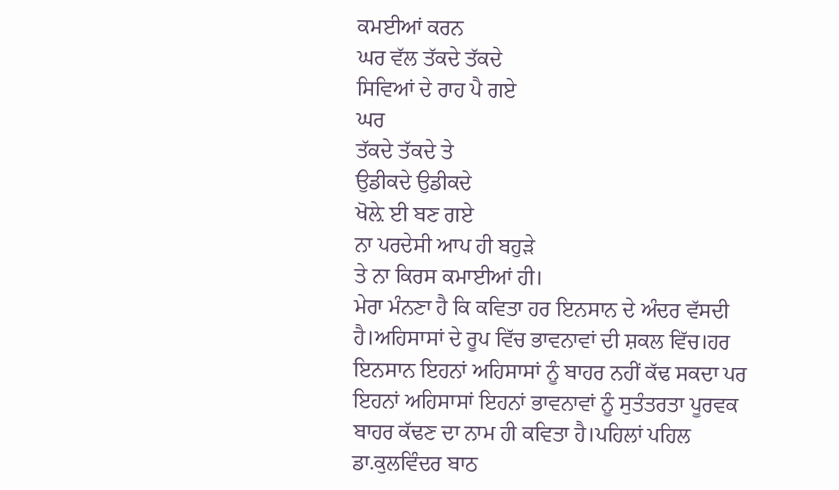ਕਮਈਆਂ ਕਰਨ
ਘਰ ਵੱਲ ਤੱਕਦੇ ਤੱਕਦੇ
ਸਿਵਿਆਂ ਦੇ ਰਾਹ ਪੈ ਗਏ
ਘਰ
ਤੱਕਦੇ ਤੱਕਦੇ ਤੇ
ਉਡੀਕਦੇ ਉਡੀਕਦੇ
ਖੋਲ਼ੇ ਈ ਬਣ ਗਏ
ਨਾ ਪਰਦੇਸੀ ਆਪ ਹੀ ਬਹੁੜੇ
ਤੇ ਨਾ ਕਿਰਸ ਕਮਾਈਆਂ ਹੀ।
ਮੇਰਾ ਮੰਨਣਾ ਹੈ ਕਿ ਕਵਿਤਾ ਹਰ ਇਨਸਾਨ ਦੇ ਅੰਦਰ ਵੱਸਦੀ ਹੈ।ਅਹਿਸਾਸਾਂ ਦੇ ਰੂਪ ਵਿੱਚ ਭਾਵਨਾਵਾਂ ਦੀ ਸ਼ਕਲ ਵਿੱਚ।ਹਰ ਇਨਸਾਨ ਇਹਨਾਂ ਅਹਿਸਾਸਾਂ ਨੂੰ ਬਾਹਰ ਨਹੀਂ ਕੱਢ ਸਕਦਾ ਪਰ ਇਹਨਾਂ ਅਹਿਸਾਸਾਂ ਇਹਨਾਂ ਭਾਵਨਾਵਾਂ ਨੂੰ ਸੁਤੰਤਰਤਾ ਪੂਰਵਕ ਬਾਹਰ ਕੱਢਣ ਦਾ ਨਾਮ ਹੀ ਕਵਿਤਾ ਹੈ।ਪਹਿਲਾਂ ਪਹਿਲ ਡਾ.ਕੁਲਵਿੰਦਰ ਬਾਠ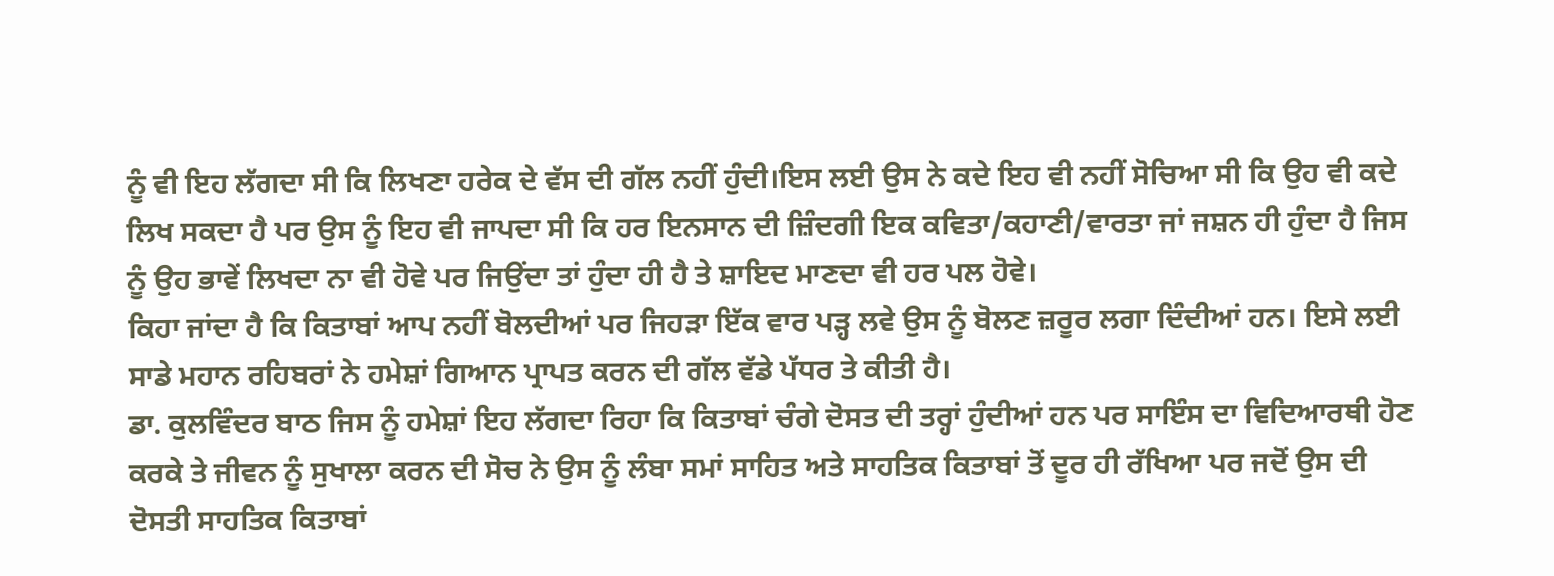ਨੂੰ ਵੀ ਇਹ ਲੱਗਦਾ ਸੀ ਕਿ ਲਿਖਣਾ ਹਰੇਕ ਦੇ ਵੱਸ ਦੀ ਗੱਲ ਨਹੀਂ ਹੁੰਦੀ।ਇਸ ਲਈ ਉਸ ਨੇ ਕਦੇ ਇਹ ਵੀ ਨਹੀਂ ਸੋਚਿਆ ਸੀ ਕਿ ਉਹ ਵੀ ਕਦੇ ਲਿਖ ਸਕਦਾ ਹੈ ਪਰ ਉਸ ਨੂੰ ਇਹ ਵੀ ਜਾਪਦਾ ਸੀ ਕਿ ਹਰ ਇਨਸਾਨ ਦੀ ਜ਼ਿੰਦਗੀ ਇਕ ਕਵਿਤਾ/ਕਹਾਣੀ/ਵਾਰਤਾ ਜਾਂ ਜਸ਼ਨ ਹੀ ਹੁੰਦਾ ਹੈ ਜਿਸ ਨੂੰ ਉਹ ਭਾਵੇਂ ਲਿਖਦਾ ਨਾ ਵੀ ਹੋਵੇ ਪਰ ਜਿਉਂਦਾ ਤਾਂ ਹੁੰਦਾ ਹੀ ਹੈ ਤੇ ਸ਼ਾਇਦ ਮਾਣਦਾ ਵੀ ਹਰ ਪਲ ਹੋਵੇ।
ਕਿਹਾ ਜਾਂਦਾ ਹੈ ਕਿ ਕਿਤਾਬਾਂ ਆਪ ਨਹੀਂ ਬੋਲਦੀਆਂ ਪਰ ਜਿਹੜਾ ਇੱਕ ਵਾਰ ਪੜ੍ਹ ਲਵੇ ਉਸ ਨੂੰ ਬੋਲਣ ਜ਼ਰੂਰ ਲਗਾ ਦਿੰਦੀਆਂ ਹਨ। ਇਸੇ ਲਈ ਸਾਡੇ ਮਹਾਨ ਰਹਿਬਰਾਂ ਨੇ ਹਮੇਸ਼ਾਂ ਗਿਆਨ ਪ੍ਰਾਪਤ ਕਰਨ ਦੀ ਗੱਲ ਵੱਡੇ ਪੱਧਰ ਤੇ ਕੀਤੀ ਹੈ।
ਡਾ. ਕੁਲਵਿੰਦਰ ਬਾਠ ਜਿਸ ਨੂੰ ਹਮੇਸ਼ਾਂ ਇਹ ਲੱਗਦਾ ਰਿਹਾ ਕਿ ਕਿਤਾਬਾਂ ਚੰਗੇ ਦੋਸਤ ਦੀ ਤਰ੍ਹਾਂ ਹੁੰਦੀਆਂ ਹਨ ਪਰ ਸਾਇੰਸ ਦਾ ਵਿਦਿਆਰਥੀ ਹੋਣ ਕਰਕੇ ਤੇ ਜੀਵਨ ਨੂੰ ਸੁਖਾਲਾ ਕਰਨ ਦੀ ਸੋਚ ਨੇ ਉਸ ਨੂੰ ਲੰਬਾ ਸਮਾਂ ਸਾਹਿਤ ਅਤੇ ਸਾਹਤਿਕ ਕਿਤਾਬਾਂ ਤੋਂ ਦੂਰ ਹੀ ਰੱਖਿਆ ਪਰ ਜਦੋਂ ਉਸ ਦੀ ਦੋਸਤੀ ਸਾਹਤਿਕ ਕਿਤਾਬਾਂ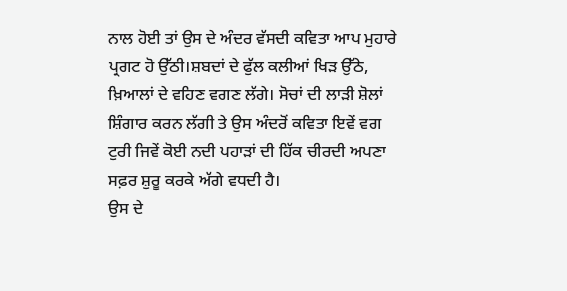ਨਾਲ ਹੋਈ ਤਾਂ ਉਸ ਦੇ ਅੰਦਰ ਵੱਸਦੀ ਕਵਿਤਾ ਆਪ ਮੁਹਾਰੇ ਪ੍ਰਗਟ ਹੋ ਉੱਠੀ।ਸ਼ਬਦਾਂ ਦੇ ਫੁੱਲ ਕਲੀਆਂ ਖਿੜ ਉੱਠੇ, ਖ਼ਿਆਲਾਂ ਦੇ ਵਹਿਣ ਵਗਣ ਲੱਗੇ। ਸੋਚਾਂ ਦੀ ਲਾੜੀ ਸ਼ੋਲਾਂ ਸ਼ਿੰਗਾਰ ਕਰਨ ਲੱਗੀ ਤੇ ਉਸ ਅੰਦਰੋਂ ਕਵਿਤਾ ਇਵੇਂ ਵਗ ਟੁਰੀ ਜਿਵੇਂ ਕੋਈ ਨਦੀ ਪਹਾੜਾਂ ਦੀ ਹਿੱਕ ਚੀਰਦੀ ਅਪਣਾ ਸਫ਼ਰ ਸ਼ੁਰੂ ਕਰਕੇ ਅੱਗੇ ਵਧਦੀ ਹੈ।
ਉਸ ਦੇ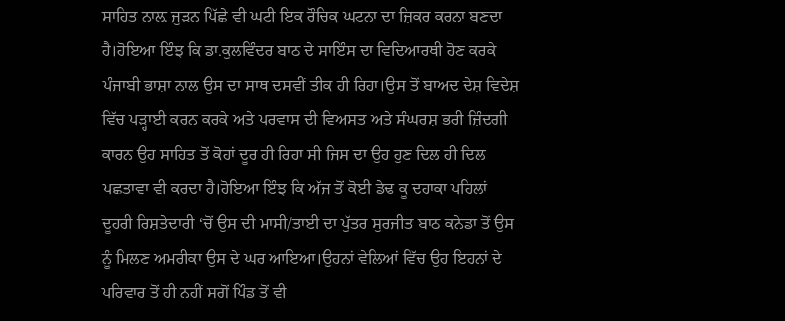ਸਾਹਿਤ ਨਾਲ਼ ਜੁੜਨ ਪਿੱਛੇ ਵੀ ਘਟੀ ਇਕ ਰੌਚਿਕ ਘਟਨਾ ਦਾ ਜ਼ਿਕਰ ਕਰਨਾ ਬਣਦਾ ਹੈ।ਹੋਇਆ ਇੰਝ ਕਿ ਡਾ.ਕੁਲਵਿੰਦਰ ਬਾਠ ਦੇ ਸਾਇੰਸ ਦਾ ਵਿਦਿਆਰਥੀ ਹੋਣ ਕਰਕੇ ਪੰਜਾਬੀ ਭਾਸ਼ਾ ਨਾਲ ਉਸ ਦਾ ਸਾਥ ਦਸਵੀਂ ਤੀਕ ਹੀ ਰਿਹਾ।ਉਸ ਤੋਂ ਬਾਅਦ ਦੇਸ਼ ਵਿਦੇਸ਼ ਵਿੱਚ ਪੜ੍ਹਾਈ ਕਰਨ ਕਰਕੇ ਅਤੇ ਪਰਵਾਸ ਦੀ ਵਿਅਸਤ ਅਤੇ ਸੰਘਰਸ਼ ਭਰੀ ਜ਼ਿੰਦਗੀ ਕਾਰਨ ਉਹ ਸਾਹਿਤ ਤੋਂ ਕੋਹਾਂ ਦੂਰ ਹੀ ਰਿਹਾ ਸੀ ਜਿਸ ਦਾ ਉਹ ਹੁਣ ਦਿਲ ਹੀ ਦਿਲ ਪਛਤਾਵਾ ਵੀ ਕਰਦਾ ਹੈ।ਹੋਇਆ ਇੰਝ ਕਿ ਅੱਜ ਤੋਂ ਕੋਈ ਡੇਢ ਕੂ ਦਹਾਕਾ ਪਹਿਲਾਂ ਦੂਹਰੀ ਰਿਸ਼ਤੇਦਾਰੀ ‘ਚੋਂ ਉਸ ਦੀ ਮਾਸੀ/ਤਾਈ ਦਾ ਪੁੱਤਰ ਸੁਰਜੀਤ ਬਾਠ ਕਨੇਡਾ ਤੋਂ ਉਸ ਨੂੰ ਮਿਲਣ ਅਮਰੀਕਾ ਉਸ ਦੇ ਘਰ ਆਇਆ।ਉਹਨਾਂ ਵੇਲਿਆਂ ਵਿੱਚ ਉਹ ਇਹਨਾਂ ਦੇ ਪਰਿਵਾਰ ਤੋਂ ਹੀ ਨਹੀਂ ਸਗੋਂ ਪਿੰਡ ਤੋਂ ਵੀ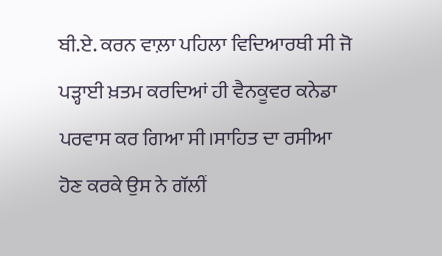ਬੀ.ਏ. ਕਰਨ ਵਾਲ਼ਾ ਪਹਿਲਾ ਵਿਦਿਆਰਥੀ ਸੀ ਜੋ ਪੜ੍ਹਾਈ ਖ਼ਤਮ ਕਰਦਿਆਂ ਹੀ ਵੈਨਕੂਵਰ ਕਨੇਡਾ ਪਰਵਾਸ ਕਰ ਗਿਆ ਸੀ।ਸਾਹਿਤ ਦਾ ਰਸੀਆ ਹੋਣ ਕਰਕੇ ਉਸ ਨੇ ਗੱਲੀਂ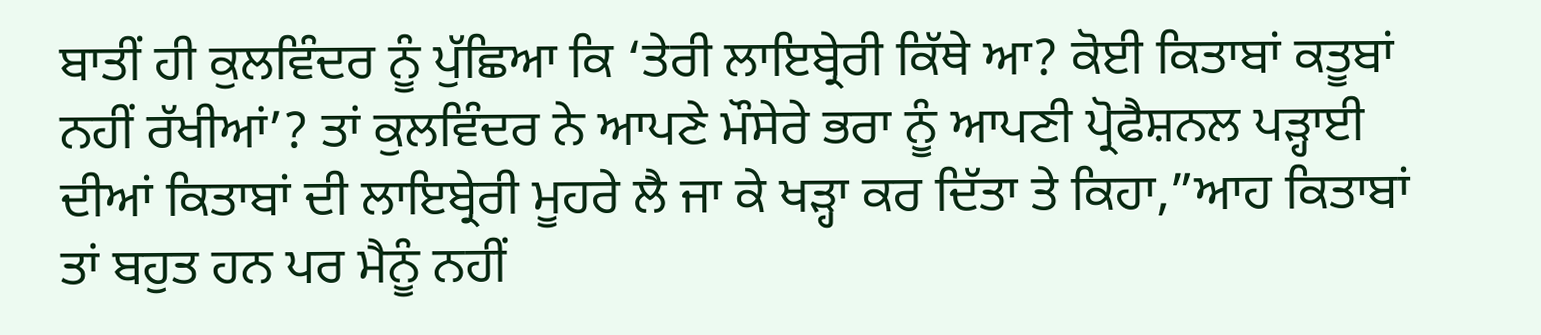ਬਾਤੀਂ ਹੀ ਕੁਲਵਿੰਦਰ ਨੂੰ ਪੁੱਛਿਆ ਕਿ ‘ਤੇਰੀ ਲਾਇਬ੍ਰੇਰੀ ਕਿੱਥੇ ਆ? ਕੋਈ ਕਿਤਾਬਾਂ ਕਤੂਬਾਂ ਨਹੀਂ ਰੱਖੀਆਂ’? ਤਾਂ ਕੁਲਵਿੰਦਰ ਨੇ ਆਪਣੇ ਮੌਸੇਰੇ ਭਰਾ ਨੂੰ ਆਪਣੀ ਪ੍ਰੋਫੈਸ਼ਨਲ ਪੜ੍ਹਾਈ ਦੀਆਂ ਕਿਤਾਬਾਂ ਦੀ ਲਾਇਬ੍ਰੇਰੀ ਮੂਹਰੇ ਲੈ ਜਾ ਕੇ ਖੜ੍ਹਾ ਕਰ ਦਿੱਤਾ ਤੇ ਕਿਹਾ,”ਆਹ ਕਿਤਾਬਾਂ ਤਾਂ ਬਹੁਤ ਹਨ ਪਰ ਮੈਨੂੰ ਨਹੀਂ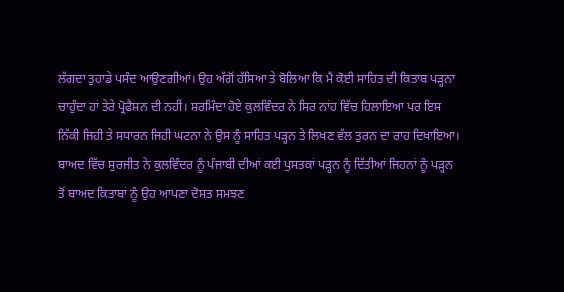ਲੱਗਦਾ ਤੁਹਾਡੇ ਪਸੰਦ ਆਉਣਗੀਆਂ। ਉਹ ਅੱਗੋਂ ਹੱਸਿਆ ਤੇ ਬੋਲਿਆ ਕਿ ਮੈਂ ਕੋਈ ਸਾਹਿਤ ਦੀ ਕਿਤਾਬ ਪੜ੍ਹਨਾ ਚਾਹੁੰਦਾ ਹਾਂ ਤੇਰੇ ਪ੍ਰੋਫੈਸ਼ਨ ਦੀ ਨਹੀਂ। ਸ਼ਰਮਿੰਦਾ ਹੋਏ ਕੁਲਵਿੰਦਰ ਨੇ ਸਿਰ ਨਾਂਹ ਵਿੱਚ ਹਿਲਾਇਆ ਪਰ ਇਸ ਨਿੱਕੀ ਜਿਹੀ ਤੇ ਸਧਾਰਨ ਜਿਹੀ ਘਟਨਾ ਨੇ ਉਸ ਨੂੰ ਸਾਹਿਤ ਪੜ੍ਹਨ ਤੇ ਲਿਖਣ ਵੱਲ ਤੁਰਨ ਦਾ ਰਾਹ ਦਿਖਾਇਆ। ਬਾਅਦ ਵਿੱਚ ਸੁਰਜੀਤ ਨੇ ਕੁਲਵਿੰਦਰ ਨੂੰ ਪੰਜਾਬੀ ਦੀਆਂ ਕਈ ਪੁਸਤਕਾਂ ਪੜ੍ਹਨ ਨੂੰ ਦਿੱਤੀਆਂ ਜਿਹਨਾਂ ਨੂੰ ਪੜ੍ਹਨ ਤੋਂ ਬਾਅਦ ਕਿਤਾਬਾਂ ਨੂੰ ਉਹ ਆਪਣਾ ਦੋਸਤ ਸਮਝਣ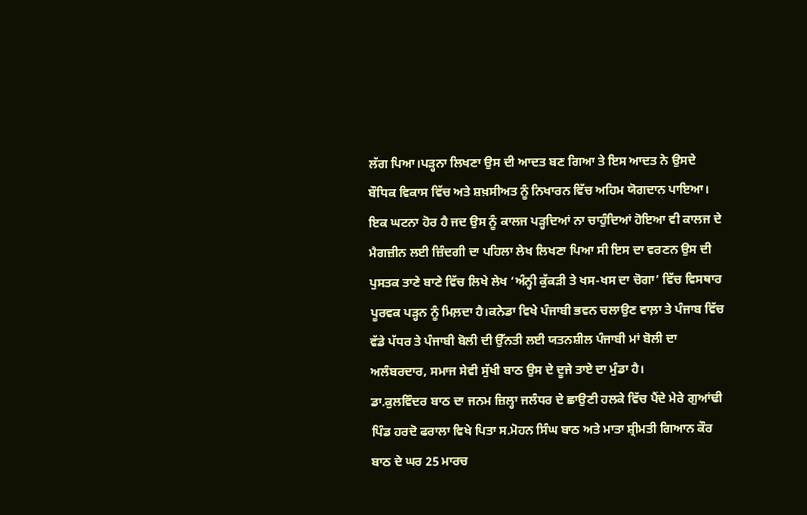ਲੱਗ ਪਿਆ।ਪੜ੍ਹਨਾ ਲਿਖਣਾ ਉਸ ਦੀ ਆਦਤ ਬਣ ਗਿਆ ਤੇ ਇਸ ਆਦਤ ਨੇ ਉਸਦੇ ਬੌਧਿਕ ਵਿਕਾਸ ਵਿੱਚ ਅਤੇ ਸ਼ਖ਼ਸੀਅਤ ਨੂੰ ਨਿਖਾਰਨ ਵਿੱਚ ਅਹਿਮ ਯੋਗਦਾਨ ਪਾਇਆ। ਇਕ ਘਟਨਾ ਹੋਰ ਹੈ ਜਦ ਉਸ ਨੂੰ ਕਾਲਜ ਪੜ੍ਹਦਿਆਂ ਨਾ ਚਾਹੁੰਦਿਆਂ ਹੋਇਆ ਵੀ ਕਾਲਜ ਦੇ ਮੈਗਜ਼ੀਨ ਲਈ ਜ਼ਿੰਦਗੀ ਦਾ ਪਹਿਲਾ ਲੇਖ ਲਿਖਣਾ ਪਿਆ ਸੀ ਇਸ ਦਾ ਵਰਣਨ ਉਸ ਦੀ ਪੁਸਤਕ ਤਾਣੇ ਬਾਣੇ ਵਿੱਚ ਲਿਖੇ ਲੇਖ ‘ਅੰਨ੍ਹੀ ਕੁੱਕੜੀ ਤੇ ਖਸ-ਖਸ ਦਾ ਚੋਗਾ’ ਵਿੱਚ ਵਿਸਥਾਰ ਪੂਰਵਕ ਪੜ੍ਹਨ ਨੂੰ ਮਿਲ਼ਦਾ ਹੈ।ਕਨੇਡਾ ਵਿਖੇ ਪੰਜਾਬੀ ਭਵਨ ਚਲਾਉਣ ਵਾਲ਼ਾ ਤੇ ਪੰਜਾਬ ਵਿੱਚ ਵੱਡੇ ਪੱਧਰ ਤੇ ਪੰਜਾਬੀ ਬੋਲੀ ਦੀ ਉੱਨਤੀ ਲਈ ਯਤਨਸ਼ੀਲ ਪੰਜਾਬੀ ਮਾਂ ਬੋਲੀ ਦਾ ਅਲੰਬਰਦਾਰ, ਸਮਾਜ ਸੇਵੀ ਸੁੱਖੀ ਬਾਠ ਉਸ ਦੇ ਦੂਜੇ ਤਾਏ ਦਾ ਮੁੰਡਾ ਹੈ।
ਡਾ.ਕੁਲਵਿੰਦਰ ਬਾਠ ਦਾ ਜਨਮ ਜ਼ਿਲ੍ਹਾ ਜਲੰਧਰ ਦੇ ਛਾਉਣੀ ਹਲਕੇ ਵਿੱਚ ਪੈਂਦੇ ਮੇਰੇ ਗੁਆਂਢੀ ਪਿੰਡ ਹਰਦੋ ਫਰਾਲਾ ਵਿਖੇ ਪਿਤਾ ਸ.ਮੋਹਨ ਸਿੰਘ ਬਾਠ ਅਤੇ ਮਾਤਾ ਸ਼੍ਰੀਮਤੀ ਗਿਆਨ ਕੌਰ ਬਾਠ ਦੇ ਘਰ 25 ਮਾਰਚ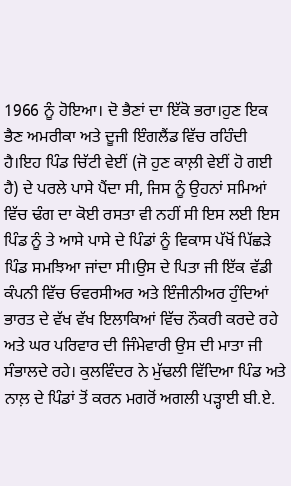1966 ਨੂੰ ਹੋਇਆ। ਦੋ ਭੈਣਾਂ ਦਾ ਇੱਕੋ ਭਰਾ।ਹੁਣ ਇਕ ਭੈਣ ਅਮਰੀਕਾ ਅਤੇ ਦੂਜੀ ਇੰਗਲੈਂਡ ਵਿੱਚ ਰਹਿੰਦੀ ਹੈ।ਇਹ ਪਿੰਡ ਚਿੱਟੀ ਵੇਈਂ (ਜੋ ਹੁਣ ਕਾਲ਼ੀ ਵੇਈਂ ਹੋ ਗਈ ਹੈ) ਦੇ ਪਰਲੇ ਪਾਸੇ ਪੈਂਦਾ ਸੀ, ਜਿਸ ਨੂੰ ਉਹਨਾਂ ਸਮਿਆਂ ਵਿੱਚ ਢੰਗ ਦਾ ਕੋਈ ਰਸਤਾ ਵੀ ਨਹੀਂ ਸੀ ਇਸ ਲਈ ਇਸ ਪਿੰਡ ਨੂੰ ਤੇ ਆਸੇ ਪਾਸੇ ਦੇ ਪਿੰਡਾਂ ਨੂੰ ਵਿਕਾਸ ਪੱਖੋਂ ਪਿੱਛੜੇ ਪਿੰਡ ਸਮਝਿਆ ਜਾਂਦਾ ਸੀ।ਉਸ ਦੇ ਪਿਤਾ ਜੀ ਇੱਕ ਵੱਡੀ ਕੰਪਨੀ ਵਿੱਚ ਓਵਰਸੀਅਰ ਅਤੇ ਇੰਜੀਨੀਅਰ ਹੁੰਦਿਆਂ ਭਾਰਤ ਦੇ ਵੱਖ ਵੱਖ ਇਲਾਕਿਆਂ ਵਿੱਚ ਨੌਕਰੀ ਕਰਦੇ ਰਹੇ ਅਤੇ ਘਰ ਪਰਿਵਾਰ ਦੀ ਜਿੰਮੇਵਾਰੀ ਉਸ ਦੀ ਮਾਤਾ ਜੀ ਸੰਭਾਲਦੇ ਰਹੇ। ਕੁਲਵਿੰਦਰ ਨੇ ਮੁੱਢਲੀ ਵਿੱਦਿਆ ਪਿੰਡ ਅਤੇ ਨਾਲ਼ ਦੇ ਪਿੰਡਾਂ ਤੋਂ ਕਰਨ ਮਗਰੋਂ ਅਗਲੀ ਪੜ੍ਹਾਈ ਬੀ.ਏ.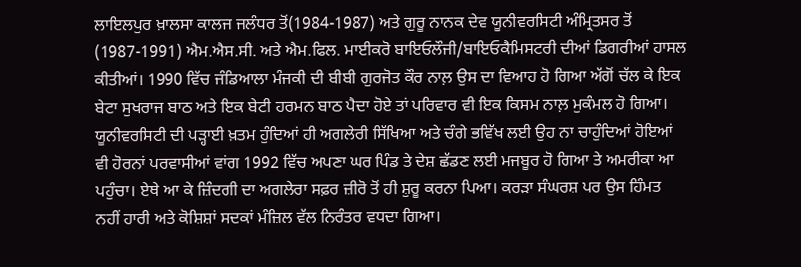ਲਾਇਲਪੁਰ ਖ਼ਾਲਸਾ ਕਾਲਜ ਜਲੰਧਰ ਤੋਂ(1984-1987) ਅਤੇ ਗੁਰੂ ਨਾਨਕ ਦੇਵ ਯੂਨੀਵਰਸਿਟੀ ਅੰਮ੍ਰਿਤਸਰ ਤੋਂ (1987-1991) ਐਮ.ਐਸ.ਸੀ. ਅਤੇ ਐਮ.ਫਿਲ. ਮਾਈਕਰੋ ਬਾਇਓਲੌਜੀ/ਬਾਇਓਕੈਮਿਸਟਰੀ ਦੀਆਂ ਡਿਗਰੀਆਂ ਹਾਸਲ ਕੀਤੀਆਂ। 1990 ਵਿੱਚ ਜੰਡਿਆਲਾ ਮੰਜਕੀ ਦੀ ਬੀਬੀ ਗੁਰਜੋਤ ਕੌਰ ਨਾਲ਼ ਉਸ ਦਾ ਵਿਆਹ ਹੋ ਗਿਆ ਅੱਗੋਂ ਚੱਲ ਕੇ ਇਕ ਬੇਟਾ ਸੁਖਰਾਜ ਬਾਠ ਅਤੇ ਇਕ ਬੇਟੀ ਹਰਮਨ ਬਾਠ ਪੈਦਾ ਹੋਏ ਤਾਂ ਪਰਿਵਾਰ ਵੀ ਇਕ ਕਿਸਮ ਨਾਲ਼ ਮੁਕੰਮਲ ਹੋ ਗਿਆ।
ਯੂਨੀਵਰਸਿਟੀ ਦੀ ਪੜ੍ਹਾਈ ਖ਼ਤਮ ਹੁੰਦਿਆਂ ਹੀ ਅਗਲੇਰੀ ਸਿੱਖਿਆ ਅਤੇ ਚੰਗੇ ਭਵਿੱਖ ਲਈ ਉਹ ਨਾ ਚਾਹੁੰਦਿਆਂ ਹੋਇਆਂ ਵੀ ਹੋਰਨਾਂ ਪਰਵਾਸੀਆਂ ਵਾਂਗ 1992 ਵਿੱਚ ਅਪਣਾ ਘਰ ਪਿੰਡ ਤੇ ਦੇਸ਼ ਛੱਡਣ ਲਈ ਮਜਬੂਰ ਹੋ ਗਿਆ ਤੇ ਅਮਰੀਕਾ ਆ ਪਹੁੰਚਾ। ਏਥੇ ਆ ਕੇ ਜ਼ਿੰਦਗੀ ਦਾ ਅਗਲੇਰਾ ਸਫ਼ਰ ਜ਼ੀਰੋ ਤੋਂ ਹੀ ਸ਼ੁਰੂ ਕਰਨਾ ਪਿਆ। ਕਰੜਾ ਸੰਘਰਸ਼ ਪਰ ਉਸ ਹਿੰਮਤ ਨਹੀਂ ਹਾਰੀ ਅਤੇ ਕੋਸ਼ਿਸ਼ਾਂ ਸਦਕਾਂ ਮੰਜ਼ਿਲ ਵੱਲ ਨਿਰੰਤਰ ਵਧਦਾ ਗਿਆ।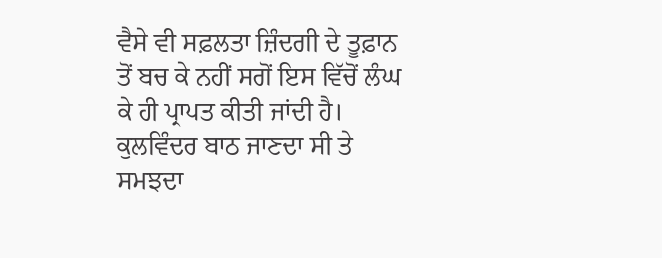ਵੈਸੇ ਵੀ ਸਫ਼ਲਤਾ ਜ਼ਿੰਦਗੀ ਦੇ ਤੂਫ਼ਾਨ ਤੋਂ ਬਚ ਕੇ ਨਹੀਂ ਸਗੋਂ ਇਸ ਵਿੱਚੋਂ ਲੰਘ ਕੇ ਹੀ ਪ੍ਰਾਪਤ ਕੀਤੀ ਜਾਂਦੀ ਹੈ। ਕੁਲਵਿੰਦਰ ਬਾਠ ਜਾਣਦਾ ਸੀ ਤੇ ਸਮਝਦਾ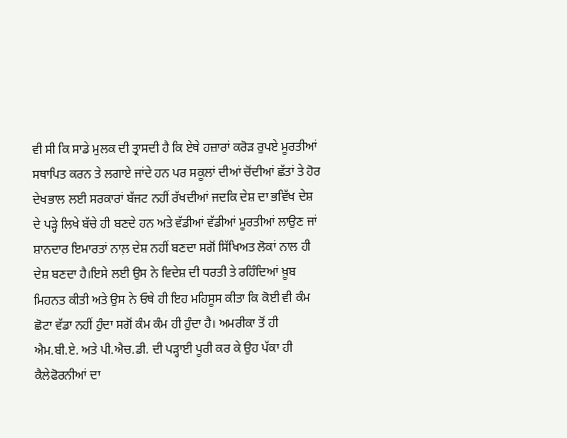ਵੀ ਸੀ ਕਿ ਸਾਡੇ ਮੁਲਕ ਦੀ ਤ੍ਰਾਸਦੀ ਹੈ ਕਿ ਏਥੇ ਹਜ਼ਾਰਾਂ ਕਰੋੜ ਰੁਪਏ ਮੂਰਤੀਆਂ ਸਥਾਪਿਤ ਕਰਨ ਤੇ ਲਗਾਏ ਜਾਂਦੇ ਹਨ ਪਰ ਸਕੂਲਾਂ ਦੀਆਂ ਚੋਂਦੀਆਂ ਛੱਤਾਂ ਤੇ ਹੋਰ ਦੇਖਭਾਲ ਲਈ ਸਰਕਾਰਾਂ ਬੱਜਟ ਨਹੀਂ ਰੱਖਦੀਆਂ ਜਦਕਿ ਦੇਸ਼ ਦਾ ਭਵਿੱਖ ਦੇਸ਼ ਦੇ ਪੜ੍ਹੇ ਲਿਖੇ ਬੱਚੇ ਹੀ ਬਣਦੇ ਹਨ ਅਤੇ ਵੱਡੀਆਂ ਵੱਡੀਆਂ ਮੂਰਤੀਆਂ ਲਾਉਣ ਜਾਂ ਸ਼ਾਨਦਾਰ ਇਮਾਰਤਾਂ ਨਾਲ਼ ਦੇਸ਼ ਨਹੀਂ ਬਣਦਾ ਸਗੋਂ ਸਿੱਖਿਅਤ ਲੋਕਾਂ ਨਾਲ ਹੀ ਦੇਸ਼ ਬਣਦਾ ਹੈ।ਇਸੇ ਲਈ ਉਸ ਨੇ ਵਿਦੇਸ਼ ਦੀ ਧਰਤੀ ਤੇ ਰਹਿੰਦਿਆਂ ਖ਼ੂਬ ਮਿਹਨਤ ਕੀਤੀ ਅਤੇ ਉਸ ਨੇ ਓਥੇ ਹੀ ਇਹ ਮਹਿਸੂਸ ਕੀਤਾ ਕਿ ਕੋਈ ਵੀ ਕੰਮ ਛੋਟਾ ਵੱਡਾ ਨਹੀਂ ਹੁੰਦਾ ਸਗੋਂ ਕੰਮ ਕੰਮ ਹੀ ਹੁੰਦਾ ਹੈ। ਅਮਰੀਕਾ ਤੋਂ ਹੀ ਐਮ.ਬੀ.ਏ. ਅਤੇ ਪੀ.ਐਚ.ਡੀ. ਦੀ ਪੜ੍ਹਾਈ ਪੂਰੀ ਕਰ ਕੇ ਉਹ ਪੱਕਾ ਹੀ ਕੈਲੇਫੋਰਨੀਆਂ ਦਾ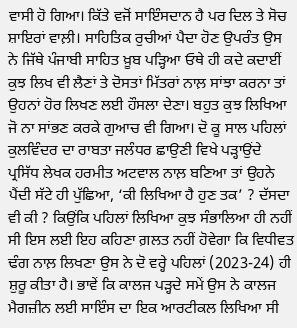ਵਾਸੀ ਹੋ ਗਿਆ। ਕਿੱਤੇ ਵਜੋਂ ਸਾਇੰਸਦਾਨ ਹੈ ਪਰ ਦਿਲ ਤੇ ਸੋਚ ਸ਼ਾਇਰਾਂ ਵਾਲ਼ੀ। ਸਾਹਿਤਿਕ ਰੁਚੀਆਂ ਪੈਦਾ ਹੋਣ ਉਪਰੰਤ ਉਸ ਨੇ ਜਿੱਥੇ ਪੰਜਾਬੀ ਸਾਹਿਤ ਖ਼ੂਬ ਪੜ੍ਹਿਆ ਓਥੇ ਹੀ ਕਦੇ ਕਦਾਈਂ ਕੁਝ ਲਿਖ ਵੀ ਲੈਣਾਂ ਤੇ ਦੋਸਤਾਂ ਮਿੱਤਰਾਂ ਨਾਲ਼ ਸਾਂਝਾ ਕਰਨਾ ਤਾਂ ਉਹਨਾਂ ਹੋਰ ਲਿਖਣ ਲਈ ਹੌਸਲਾ ਦੇਣਾ। ਬਹੁਤ ਕੁਝ ਲਿਖਿਆ ਜੋ ਨਾ ਸਾਂਭਣ ਕਰਕੇ ਗੁਆਚ ਵੀ ਗਿਆ। ਦੋ ਕੂ ਸਾਲ ਪਹਿਲਾਂ ਕੁਲਵਿੰਦਰ ਦਾ ਰਾਬਤਾ ਜਲੰਧਰ ਛਾਉਣੀ ਵਿਖੇ ਪੜ੍ਹਾਉਂਦੇ ਪ੍ਰਸਿੱਧ ਲੇਖਕ ਹਰਮੀਤ ਅਟਵਾਲ ਨਾਲ਼ ਬਣਿਆ ਤਾਂ ਉਹਨੇ ਪੈਂਦੀ ਸੱਟੇ ਹੀ ਪੁੱਛਿਆ, ‘ਕੀ ਲਿਖਿਆ ਹੈ ਹੁਣ ਤਕ’ ? ਦੱਸਦਾ ਵੀ ਕੀ ? ਕਿਉਂਕਿ ਪਹਿਲਾਂ ਲਿਖਿਆ ਕੁਝ ਸੰਭਾਲਿਆ ਹੀ ਨਹੀਂ ਸੀ ਇਸ ਲਈ ਇਹ ਕਹਿਣਾ ਗ਼ਲਤ ਨਹੀਂ ਹੋਵੇਗਾ ਕਿ ਵਿਧੀਵਤ ਢੰਗ ਨਾਲ਼ ਲਿਖਣਾ ਉਸ ਨੇ ਦੋ ਵਰ੍ਹੇ ਪਹਿਲਾਂ (2023-24) ਹੀ ਸ਼ੁਰੂ ਕੀਤਾ ਹੈ। ਭਾਵੇਂ ਕਿ ਕਾਲਜ ਪੜ੍ਹਦੇ ਸਮੇਂ ਉਸ ਨੇ ਕਾਲਜ ਮੈਗਜ਼ੀਨ ਲਈ ਸਾਇੰਸ ਦਾ ਇਕ ਆਰਟੀਕਲ ਲਿਖਿਆ ਸੀ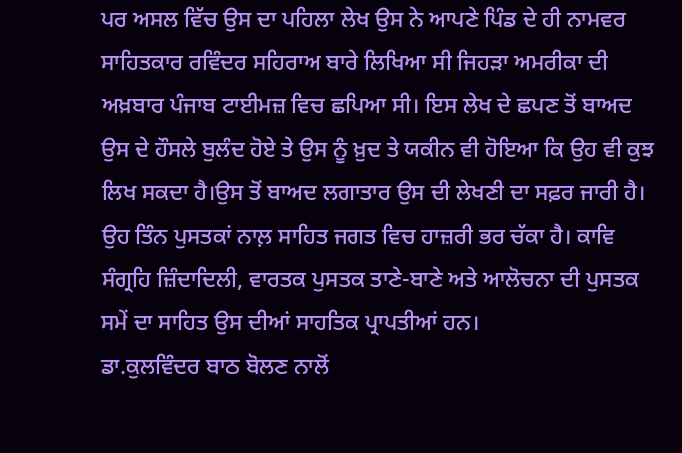ਪਰ ਅਸਲ ਵਿੱਚ ਉਸ ਦਾ ਪਹਿਲਾ ਲੇਖ ਉਸ ਨੇ ਆਪਣੇ ਪਿੰਡ ਦੇ ਹੀ ਨਾਮਵਰ ਸਾਹਿਤਕਾਰ ਰਵਿੰਦਰ ਸਹਿਰਾਅ ਬਾਰੇ ਲਿਖਿਆ ਸੀ ਜਿਹੜਾ ਅਮਰੀਕਾ ਦੀ ਅਖ਼ਬਾਰ ਪੰਜਾਬ ਟਾਈਮਜ਼ ਵਿਚ ਛਪਿਆ ਸੀ। ਇਸ ਲੇਖ ਦੇ ਛਪਣ ਤੋਂ ਬਾਅਦ ਉਸ ਦੇ ਹੌਸਲੇ ਬੁਲੰਦ ਹੋਏ ਤੇ ਉਸ ਨੂੰ ਖ਼ੁਦ ਤੇ ਯਕੀਨ ਵੀ ਹੋਇਆ ਕਿ ਉਹ ਵੀ ਕੁਝ ਲਿਖ ਸਕਦਾ ਹੈ।ਉਸ ਤੋਂ ਬਾਅਦ ਲਗਾਤਾਰ ਉਸ ਦੀ ਲੇਖਣੀ ਦਾ ਸਫ਼ਰ ਜਾਰੀ ਹੈ।
ਉਹ ਤਿੰਨ ਪੁਸਤਕਾਂ ਨਾਲ਼ ਸਾਹਿਤ ਜਗਤ ਵਿਚ ਹਾਜ਼ਰੀ ਭਰ ਚੱਕਾ ਹੈ। ਕਾਵਿ ਸੰਗ੍ਰਹਿ ਜ਼ਿੰਦਾਦਿਲੀ, ਵਾਰਤਕ ਪੁਸਤਕ ਤਾਣੇ-ਬਾਣੇ ਅਤੇ ਆਲੋਚਨਾ ਦੀ ਪੁਸਤਕ ਸਮੇਂ ਦਾ ਸਾਹਿਤ ਉਸ ਦੀਆਂ ਸਾਹਤਿਕ ਪ੍ਰਾਪਤੀਆਂ ਹਨ।
ਡਾ.ਕੁਲਵਿੰਦਰ ਬਾਠ ਬੋਲਣ ਨਾਲੋਂ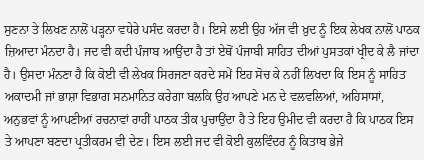ਸੁਣਨਾ ਤੇ ਲਿਖਣ ਨਾਲੋਂ ਪੜ੍ਹਨਾ ਵਧੇਰੇ ਪਸੰਦ ਕਰਦਾ ਹੈ। ਇਸੇ ਲਈ ਉਹ ਅੱਜ ਵੀ ਖ਼ੁਦ ਨੂੰ ਇਕ ਲੇਖਕ ਨਾਲੋਂ ਪਾਠਕ ਜ਼ਿਆਦਾ ਮੰਨਦਾ ਹੈ। ਜਦ ਵੀ ਕਦੀ ਪੰਜਾਬ ਆਉਂਦਾ ਹੈ ਤਾਂ ਏਥੋਂ ਪੰਜਾਬੀ ਸਾਹਿਤ ਦੀਆਂ ਪੁਸਤਕਾਂ ਖ੍ਰੀਦ ਕੇ ਲੈ ਜਾਂਦਾ ਹੈ। ਉਸਦਾ ਮੰਨਣਾ ਹੈ ਕਿ ਕੋਈ ਵੀ ਲੇਖਕ ਸਿਰਜਣਾ ਕਰਦੇ ਸਮੇਂ ਇਹ ਸੋਚ ਕੇ ਨਹੀਂ ਲਿਖਦਾ ਕਿ ਇਸ ਨੂੰ ਸਾਹਿਤ ਅਕਾਦਮੀ ਜਾਂ ਭਾਸ਼ਾ ਵਿਭਾਗ ਸਨਮਾਨਿਤ ਕਰੇਗਾ ਬਲਕਿ ਉਹ ਆਪਣੇ ਮਨ ਦੇ ਵਲਵਲਿਆਂ, ਅਹਿਸਾਸਾਂ, ਅਨੁਭਵਾਂ ਨੂੰ ਆਪਣੀਆਂ ਰਚਨਾਵਾਂ ਰਾਹੀਂ ਪਾਠਕ ਤੀਕ ਪੁਚਾਉਂਦਾ ਹੈ ਤੇ ਇਹ ਉਮੀਦ ਵੀ ਕਰਦਾ ਹੈ ਕਿ ਪਾਠਕ ਇਸ ਤੇ ਆਪਣਾ ਬਣਦਾ ਪ੍ਰਤੀਕਰਮ ਵੀ ਦੇਣ। ਇਸ ਲਈ ਜਦ ਵੀ ਕੋਈ ਕੁਲਵਿੰਦਰ ਨੂੰ ਕਿਤਾਬ ਭੇਜੇ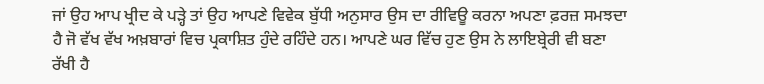ਜਾਂ ਉਹ ਆਪ ਖ੍ਰੀਦ ਕੇ ਪੜ੍ਹੇ ਤਾਂ ਉਹ ਆਪਣੇ ਵਿਵੇਕ ਬੁੱਧੀ ਅਨੁਸਾਰ ਉਸ ਦਾ ਰੀਵਿਊ ਕਰਨਾ ਅਪਣਾ ਫ਼ਰਜ਼ ਸਮਝਦਾ ਹੈ ਜੋ ਵੱਖ ਵੱਖ ਅਖ਼ਬਾਰਾਂ ਵਿਚ ਪ੍ਰਕਾਸ਼ਿਤ ਹੁੰਦੇ ਰਹਿੰਦੇ ਹਨ। ਆਪਣੇ ਘਰ ਵਿੱਚ ਹੁਣ ਉਸ ਨੇ ਲਾਇਬ੍ਰੇਰੀ ਵੀ ਬਣਾ ਰੱਖੀ ਹੈ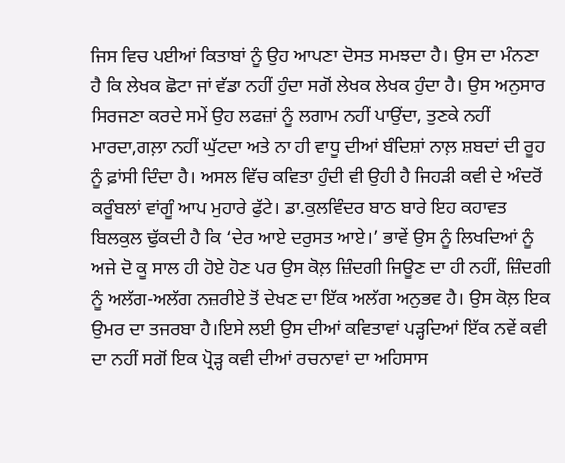ਜਿਸ ਵਿਚ ਪਈਆਂ ਕਿਤਾਬਾਂ ਨੂੰ ਉਹ ਆਪਣਾ ਦੋਸਤ ਸਮਝਦਾ ਹੈ। ਉਸ ਦਾ ਮੰਨਣਾ ਹੈ ਕਿ ਲੇਖਕ ਛੋਟਾ ਜਾਂ ਵੱਡਾ ਨਹੀਂ ਹੁੰਦਾ ਸਗੋਂ ਲੇਖਕ ਲੇਖਕ ਹੁੰਦਾ ਹੈ। ਉਸ ਅਨੁਸਾਰ ਸਿਰਜਣਾ ਕਰਦੇ ਸਮੇਂ ਉਹ ਲਫਜ਼ਾਂ ਨੂੰ ਲਗਾਮ ਨਹੀਂ ਪਾਉਂਦਾ, ਤੁਣਕੇ ਨਹੀਂ ਮਾਰਦਾ,ਗਲ਼ਾ ਨਹੀਂ ਘੁੱਟਦਾ ਅਤੇ ਨਾ ਹੀ ਵਾਧੂ ਦੀਆਂ ਬੰਦਿਸ਼ਾਂ ਨਾਲ਼ ਸ਼ਬਦਾਂ ਦੀ ਰੂਹ ਨੂੰ ਫ਼ਾਂਸੀ ਦਿੰਦਾ ਹੈ। ਅਸਲ ਵਿੱਚ ਕਵਿਤਾ ਹੁੰਦੀ ਵੀ ਉਹੀ ਹੈ ਜਿਹੜੀ ਕਵੀ ਦੇ ਅੰਦਰੋਂ ਕਰੂੰਬਲਾਂ ਵਾਂਗੂੰ ਆਪ ਮੁਹਾਰੇ ਫੁੱਟੇ। ਡਾ.ਕੁਲਵਿੰਦਰ ਬਾਠ ਬਾਰੇ ਇਹ ਕਹਾਵਤ ਬਿਲਕੁਲ ਢੁੱਕਦੀ ਹੈ ਕਿ ‘ਦੇਰ ਆਏ ਦਰੁਸਤ ਆਏ।’ ਭਾਵੇਂ ਉਸ ਨੂੰ ਲਿਖਦਿਆਂ ਨੂੰ ਅਜੇ ਦੋ ਕੂ ਸਾਲ ਹੀ ਹੋਏ ਹੋਣ ਪਰ ਉਸ ਕੋਲ਼ ਜ਼ਿੰਦਗੀ ਜਿਊਣ ਦਾ ਹੀ ਨਹੀਂ, ਜ਼ਿੰਦਗੀ ਨੂੰ ਅਲੱਗ-ਅਲੱਗ ਨਜ਼ਰੀਏ ਤੋਂ ਦੇਖਣ ਦਾ ਇੱਕ ਅਲੱਗ ਅਨੁਭਵ ਹੈ। ਉਸ ਕੋਲ਼ ਇਕ ਉਮਰ ਦਾ ਤਜਰਬਾ ਹੈ।ਇਸੇ ਲਈ ਉਸ ਦੀਆਂ ਕਵਿਤਾਵਾਂ ਪੜ੍ਹਦਿਆਂ ਇੱਕ ਨਵੇਂ ਕਵੀ ਦਾ ਨਹੀਂ ਸਗੋਂ ਇਕ ਪ੍ਰੋੜ੍ਹ ਕਵੀ ਦੀਆਂ ਰਚਨਾਵਾਂ ਦਾ ਅਹਿਸਾਸ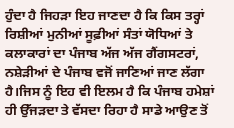ਹੁੰਦਾ ਹੈ ਜਿਹੜਾ ਇਹ ਜਾਣਦਾ ਹੈ ਕਿ ਕਿਸ ਤਰ੍ਹਾਂ ਰਿਸ਼ੀਆਂ ਮੁਨੀਆਂ ਸੂਫ਼ੀਆਂ ਸੰਤਾਂ ਯੋਧਿਆਂ ਤੇ ਕਲਾਕਾਰਾਂ ਦਾ ਪੰਜਾਬ ਅੱਜ ਅੱਜ ਗੈਂਗਸਟਰਾਂ, ਨਸ਼ੇੜੀਆਂ ਦੇ ਪੰਜਾਬ ਵਜੋਂ ਜਾਣਿਆਂ ਜਾਣ ਲੱਗਾ ਹੈ।ਜਿਸ ਨੂੰ ਇਹ ਵੀ ਇਲਮ ਹੈ ਕਿ ਪੰਜਾਬ ਹਮੇਸ਼ਾਂ ਹੀ ਉੱਜੜਦਾ ਤੇ ਵੱਸਦਾ ਰਿਹਾ ਹੈ ਸਾਡੇ ਆਉਣ ਤੋਂ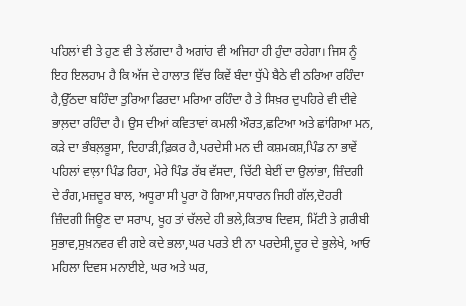ਪਹਿਲਾਂ ਵੀ ਤੇ ਹੁਣ ਵੀ ਤੇ ਲੱਗਦਾ ਹੈ ਅਗਾਂਹ ਵੀ ਅਜਿਹਾ ਹੀ ਹੁੰਦਾ ਰਹੇਗਾ। ਜਿਸ ਨੂੰ ਇਹ ਇਲਹਾਮ ਹੈ ਕਿ ਅੱਜ ਦੇ ਹਾਲਾਤ ਵਿੱਚ ਕਿਵੇਂ ਬੰਦਾ ਧੁੱਪੇ ਬੈਠੇ ਵੀ ਠਰਿਆ ਰਹਿੰਦਾ ਹੈ,ਉੱਠਦਾ ਬਹਿੰਦਾ ਤੁਰਿਆ ਫਿਰਦਾ ਮਰਿਆ ਰਹਿੰਦਾ ਹੈ ਤੇ ਸਿਖ਼ਰ ਦੁਪਹਿਰੇ ਵੀ ਦੀਵੇ ਭਾਲ਼ਦਾ ਰਹਿੰਦਾ ਹੈ। ਉਸ ਦੀਆਂ ਕਵਿਤਾਵਾਂ ਕਮਲੀ ਔਰਤ,ਛਟਿਆ ਅਤੇ ਛਾਂਗਿਆ ਮਨ, ਕੜੇ ਦਾ ਭੰਬਲ਼ਭੂਸਾ, ਦਿਹਾੜੀ,ਫ਼ਿਕਰ ਹੈ,ਪਰਦੇਸੀ ਮਨ ਦੀ ਕਸ਼ਮਕਸ਼,ਪਿੰਡ ਨਾ ਭਾਵੇਂ ਪਹਿਲਾਂ ਵਾਲ਼ਾ ਪਿੰਡ ਰਿਹਾ, ਮੇਰੇ ਪਿੰਡ ਰੱਬ ਵੱਸਦਾ, ਚਿੱਟੀ ਬੇਈਂ ਦਾ ਉਲਾਂਭਾ, ਜ਼ਿੰਦਗੀ ਦੇ ਰੰਗ,ਮਜ਼ਦੂਰ ਬਾਲ, ਅਧੂਰਾ ਸੀ ਪੂਰਾ ਹੋ ਗਿਆ,ਸਧਾਰਨ ਜਿਹੀ ਗੱਲ,ਦੋਹਰੀ ਜ਼ਿੰਦਗੀ ਜਿਊਣ ਦਾ ਸਰਾਪ, ਖੂਹ ਤਾਂ ਚੱਲਦੇ ਹੀ ਭਲੇ,ਕਿਤਾਬ ਦਿਵਸ, ਮਿੱਟੀ ਤੇ ਗ਼ਰੀਬੀ ਸੁਭਾਵ,ਸੁਖ਼ਨਵਰ ਵੀ ਗਏ ਕਦੇ ਭਲਾ,ਘਰ ਪਰਤੇ ਈ ਨਾ ਪਰਦੇਸੀ,ਦੂਰ ਦੇ ਭੁਲੇਖੇ, ਆਓ ਮਹਿਲਾ ਦਿਵਸ ਮਨਾਈਏ, ਘਰ ਅਤੇ ਘਰ,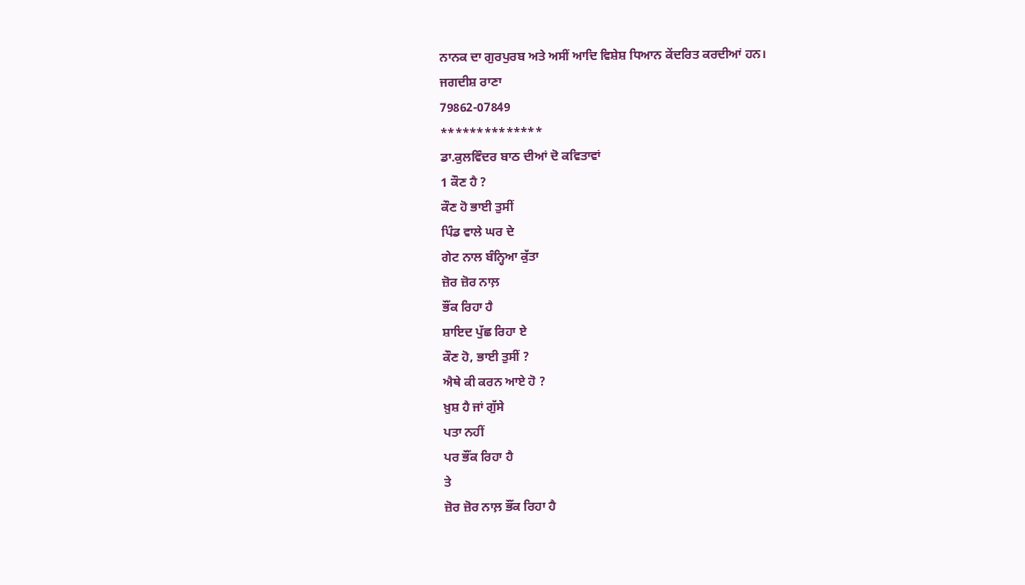ਨਾਨਕ ਦਾ ਗੁਰਪੁਰਬ ਅਤੇ ਅਸੀਂ ਆਦਿ ਵਿਸ਼ੇਸ਼ ਧਿਆਨ ਕੇਂਦਰਿਤ ਕਰਦੀਆਂ ਹਨ।
ਜਗਦੀਸ਼ ਰਾਣਾ
79862-07849
**************
ਡਾ.ਕੁਲਵਿੰਦਰ ਬਾਠ ਦੀਆਂ ਦੋ ਕਵਿਤਾਵਾਂ
1 ਕੌਣ ਹੈ ?
ਕੌਣ ਹੋ ਭਾਈ ਤੁਸੀਂ
ਪਿੰਡ ਵਾਲੇ ਘਰ ਦੇ
ਗੇਟ ਨਾਲ ਬੰਨ੍ਹਿਆ ਕੁੱਤਾ
ਜ਼ੋਰ ਜ਼ੋਰ ਨਾਲ਼
ਭੌਂਕ ਰਿਹਾ ਹੈ
ਸ਼ਾਇਦ ਪੁੱਛ ਰਿਹਾ ਏ
ਕੌਣ ਹੋ, ਭਾਈ ਤੁਸੀਂ ?
ਐਥੇ ਕੀ ਕਰਨ ਆਏ ਹੋ ?
ਖ਼ੁਸ਼ ਹੈ ਜਾਂ ਗੁੱਸੇ
ਪਤਾ ਨਹੀਂ
ਪਰ ਭੌਂਕ ਰਿਹਾ ਹੈ
ਤੇ
ਜ਼ੋਰ ਜ਼ੋਰ ਨਾਲ਼ ਭੌਂਕ ਰਿਹਾ ਹੈ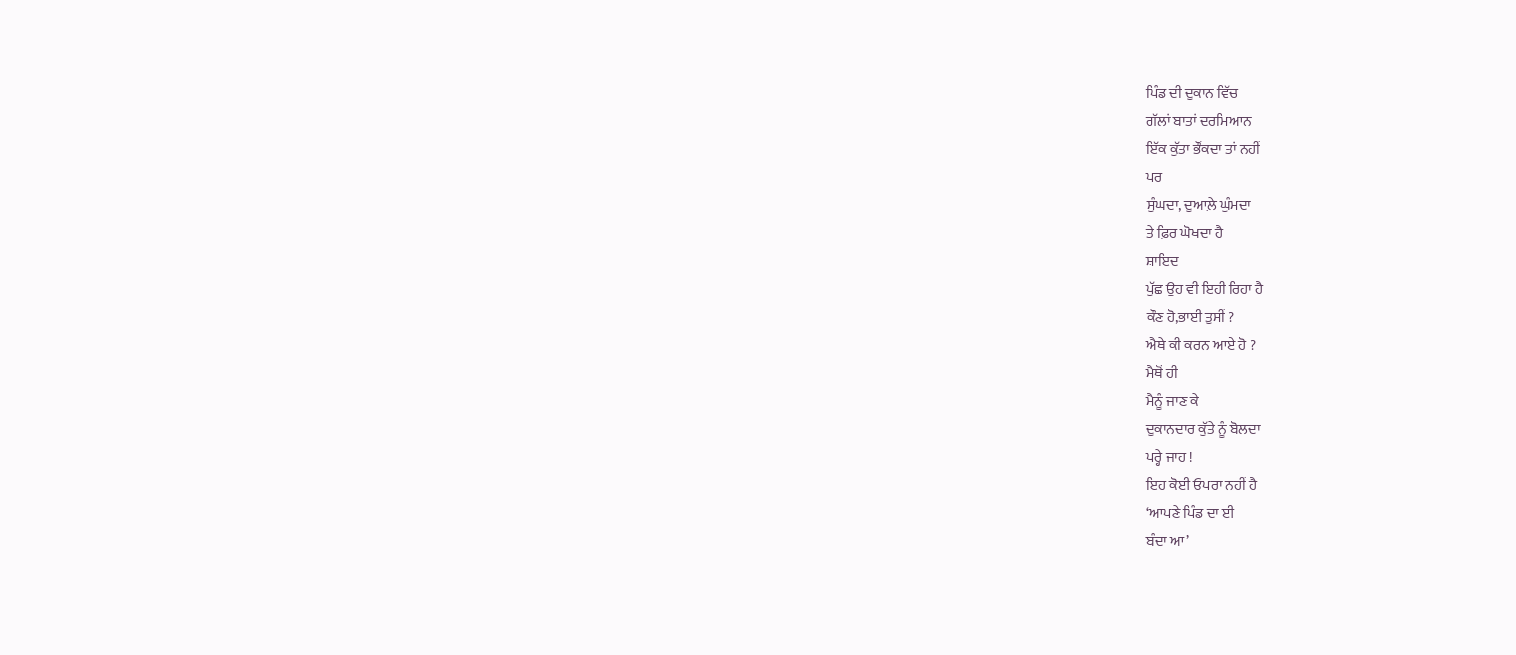ਪਿੰਡ ਦੀ ਦੁਕਾਨ ਵਿੱਚ
ਗੱਲਾਂ ਬਾਤਾਂ ਦਰਮਿਆਨ
ਇੱਕ ਕੁੱਤਾ ਭੌਂਕਦਾ ਤਾਂ ਨਹੀਂ
ਪਰ
ਸੁੰਘਦਾ, ਦੁਆਲ਼ੇ ਘੁੰਮਦਾ
ਤੇ ਫ਼ਿਰ ਘੋਖਦਾ ਹੈ
ਸ਼ਾਇਦ
ਪੁੱਛ ਉਹ ਵੀ ਇਹੀ ਰਿਹਾ ਹੈ
ਕੌਣ ਹੋ,ਭਾਈ ਤੁਸੀਂ ?
ਐਥੇ ਕੀ ਕਰਨ ਆਏ ਹੋ ?
ਮੈਥੋਂ ਹੀ
ਮੈਨੂੰ ਜਾਣ ਕੇ
ਦੁਕਾਨਦਾਰ ਕੁੱਤੇ ਨੂੰ ਬੋਲਦਾ
ਪਰ੍ਹੇ ਜਾਹ !
ਇਹ ਕੋਈ ਓਪਰਾ ਨਹੀਂ ਹੈ
‘ਆਪਣੇ ਪਿੰਡ ਦਾ ਈ
ਬੰਦਾ ਆ’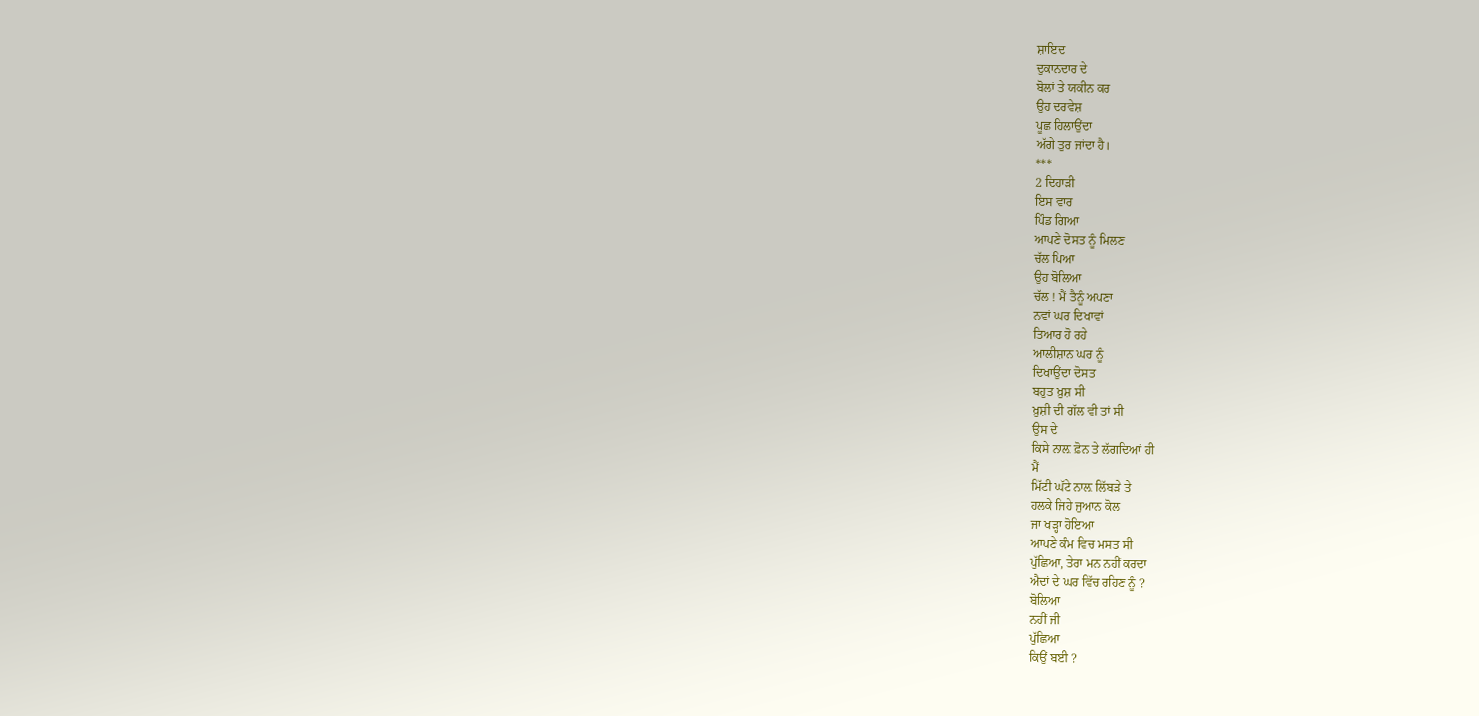ਸ਼ਾਇਦ
ਦੁਕਾਨਦਾਰ ਦੇ
ਬੋਲਾਂ ਤੇ ਯਕੀਨ ਕਰ
ਉਹ ਦਰਵੇਸ਼
ਪੂਛ ਹਿਲਾਉਂਦਾ
ਅੱਗੇ ਤੁਰ ਜਾਂਦਾ ਹੈ।
***
2 ਦਿਹਾੜੀ
ਇਸ ਵਾਰ
ਪਿੰਡ ਗਿਆ
ਆਪਣੇ ਦੋਸਤ ਨੂੰ ਮਿਲਣ
ਚੱਲ ਪਿਆ
ਉਹ ਬੋਲਿਆ
ਚੱਲ ! ਮੈਂ ਤੈਨੂੰ ਅਪਣਾ
ਨਵਾਂ ਘਰ ਦਿਖਾਵਾਂ
ਤਿਆਰ ਹੋ ਰਹੇ
ਆਲੀਸ਼ਾਨ ਘਰ ਨੂੰ
ਦਿਖਾਉਂਦਾ ਦੋਸਤ
ਬਹੁਤ ਖ਼ੁਸ਼ ਸੀ
ਖ਼ੁਸ਼ੀ ਦੀ ਗੱਲ ਵੀ ਤਾਂ ਸੀ
ਉਸ ਦੇ
ਕਿਸੇ ਨਾਲ਼ ਫ਼ੋਨ ਤੇ ਲੱਗਦਿਆਂ ਹੀ
ਮੈਂ
ਮਿੱਟੀ ਘੱਟੇ ਨਾਲ਼ ਲਿੱਬੜੇ ਤੇ
ਹਲਕੇ ਜਿਹੇ ਜੁਆਨ ਕੋਲ
ਜਾ ਖੜ੍ਹਾ ਹੋਇਆ
ਆਪਣੇ ਕੰਮ ਵਿਚ ਮਸਤ ਸੀ
ਪੁੱਛਿਆ, ਤੇਰਾ ਮਨ ਨਹੀਂ ਕਰਦਾ
ਐਦਾਂ ਦੇ ਘਰ ਵਿੱਚ ਰਹਿਣ ਨੂੰ ?
ਬੋਲਿਆ
ਨਹੀਂ ਜੀ
ਪੁੱਛਿਆ
ਕਿਉਂ ਬਈ ?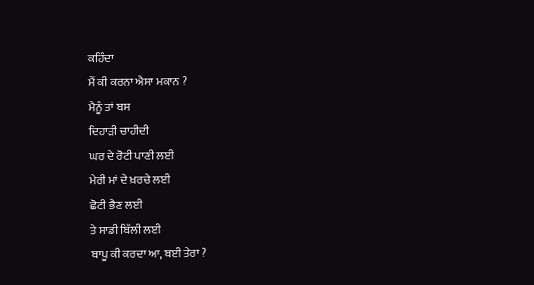ਕਹਿੰਦਾ
ਮੈਂ ਕੀ ਕਰਨਾ ਐਸਾ ਮਕਾਨ ?
ਮੈਨੂੰ ਤਾਂ ਬਸ
ਦਿਹਾੜੀ ਚਾਹੀਦੀ
ਘਰ ਦੇ ਰੋਟੀ ਪਾਣੀ ਲਈ
ਮੇਰੀ ਮਾਂ ਦੇ ਖ਼ਰਚੇ ਲਈ
ਛੋਟੀ ਭੈਣ ਲਈ
ਤੇ ਸਾਡੀ ਬਿੱਲੀ ਲਈ
ਬਾਪੂ ਕੀ ਕਰਦਾ ਆ, ਬਈ ਤੇਰਾ ?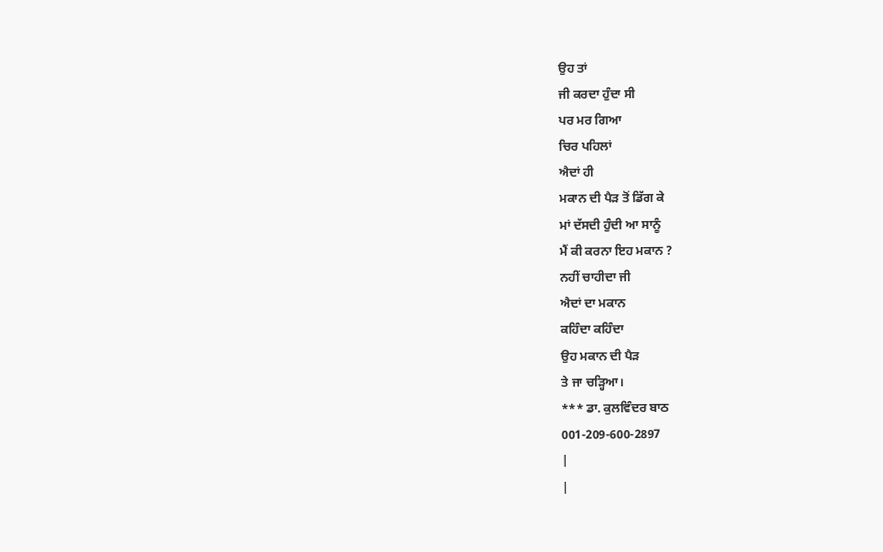ਉਹ ਤਾਂ
ਜੀ ਕਰਦਾ ਹੁੰਦਾ ਸੀ
ਪਰ ਮਰ ਗਿਆ
ਚਿਰ ਪਹਿਲਾਂ
ਐਦਾਂ ਹੀ
ਮਕਾਨ ਦੀ ਪੈੜ ਤੋਂ ਡਿੱਗ ਕੇ
ਮਾਂ ਦੱਸਦੀ ਹੁੰਦੀ ਆ ਸਾਨੂੰ
ਮੈਂ ਕੀ ਕਰਨਾ ਇਹ ਮਕਾਨ ?
ਨਹੀਂ ਚਾਹੀਦਾ ਜੀ
ਐਦਾਂ ਦਾ ਮਕਾਨ
ਕਹਿੰਦਾ ਕਹਿੰਦਾ
ਉਹ ਮਕਾਨ ਦੀ ਪੈੜ
ਤੇ ਜਾ ਚੜ੍ਹਿਆ।
*** ਡਾ. ਕੁਲਵਿੰਦਰ ਬਾਠ
001-209-600-2897
|
|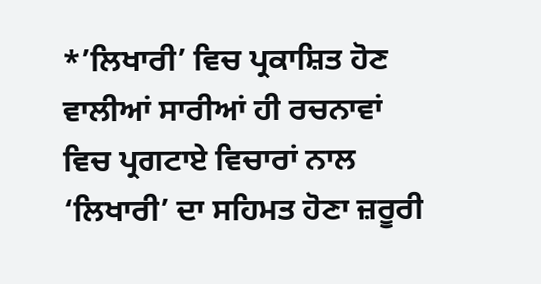*’ਲਿਖਾਰੀ’ ਵਿਚ ਪ੍ਰਕਾਸ਼ਿਤ ਹੋਣ ਵਾਲੀਆਂ ਸਾਰੀਆਂ ਹੀ ਰਚਨਾਵਾਂ ਵਿਚ ਪ੍ਰਗਟਾਏ ਵਿਚਾਰਾਂ ਨਾਲ ‘ਲਿਖਾਰੀ’ ਦਾ ਸਹਿਮਤ ਹੋਣਾ ਜ਼ਰੂਰੀ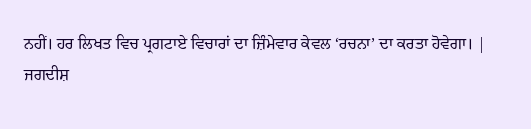ਨਹੀਂ। ਹਰ ਲਿਖਤ ਵਿਚ ਪ੍ਰਗਟਾਏ ਵਿਚਾਰਾਂ ਦਾ ਜ਼ਿੰਮੇਵਾਰ ਕੇਵਲ ‘ਰਚਨਾ’ ਦਾ ਕਰਤਾ ਹੋਵੇਗਾ। |
ਜਗਦੀਸ਼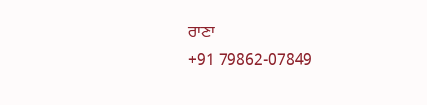ਰਾਣਾ
+91 79862-07849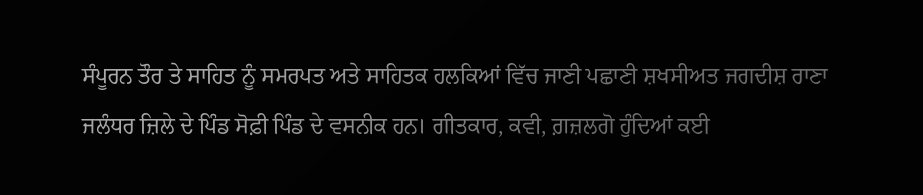ਸੰਪੂਰਨ ਤੌਰ ਤੇ ਸਾਹਿਤ ਨੂੰ ਸਮਰਪਤ ਅਤੇ ਸਾਹਿਤਕ ਹਲਕਿਆਂ ਵਿੱਚ ਜਾਣੀ ਪਛਾਣੀ ਸ਼ਖਸੀਅਤ ਜਗਦੀਸ਼ ਰਾਣਾ ਜਲੰਧਰ ਜ਼ਿਲੇ ਦੇ ਪਿੰਡ ਸੋਫ਼ੀ ਪਿੰਡ ਦੇ ਵਸਨੀਕ ਹਨ। ਗੀਤਕਾਰ, ਕਵੀ, ਗ਼ਜ਼ਲਗੋ ਹੁੰਦਿਆਂ ਕਈ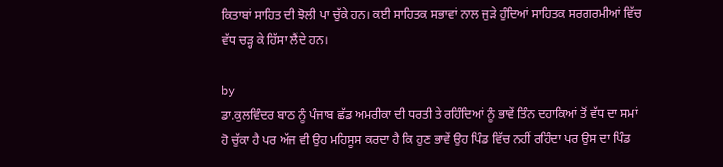ਕਿਤਾਬਾਂ ਸਾਹਿਤ ਦੀ ਝੋਲੀ ਪਾ ਚੁੱਕੇ ਹਨ। ਕਈ ਸਾਹਿਤਕ ਸਭਾਵਾਂ ਨਾਲ ਜੁੜੇ ਹੁੰਦਿਆਂ ਸਾਹਿਤਕ ਸਰਗਰਮੀਆਂ ਵਿੱਚ ਵੱਧ ਚੜ੍ਹ ਕੇ ਹਿੱਸਾ ਲੈਂਦੇ ਹਨ।

by
ਡਾ.ਕੁਲਵਿੰਦਰ ਬਾਠ ਨੂੰ ਪੰਜਾਬ ਛੱਡ ਅਮਰੀਕਾ ਦੀ ਧਰਤੀ ਤੇ ਰਹਿੰਦਿਆਂ ਨੂੰ ਭਾਵੇਂ ਤਿੰਨ ਦਹਾਕਿਆਂ ਤੋਂ ਵੱਧ ਦਾ ਸਮਾਂ ਹੋ ਚੁੱਕਾ ਹੈ ਪਰ ਅੱਜ ਵੀ ਉਹ ਮਹਿਸੂਸ ਕਰਦਾ ਹੈ ਕਿ ਹੁਣ ਭਾਵੇਂ ਉਹ ਪਿੰਡ ਵਿੱਚ ਨਹੀਂ ਰਹਿੰਦਾ ਪਰ ਉਸ ਦਾ ਪਿੰਡ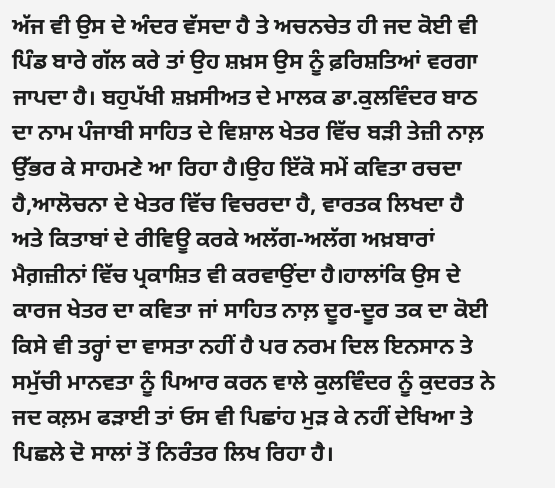ਅੱਜ ਵੀ ਉਸ ਦੇ ਅੰਦਰ ਵੱਸਦਾ ਹੈ ਤੇ ਅਚਨਚੇਤ ਹੀ ਜਦ ਕੋਈ ਵੀ ਪਿੰਡ ਬਾਰੇ ਗੱਲ ਕਰੇ ਤਾਂ ਉਹ ਸ਼ਖ਼ਸ ਉਸ ਨੂੰ ਫ਼ਰਿਸ਼ਤਿਆਂ ਵਰਗਾ ਜਾਪਦਾ ਹੈ। ਬਹੁਪੱਖੀ ਸ਼ਖ਼ਸੀਅਤ ਦੇ ਮਾਲਕ ਡਾ.ਕੁਲਵਿੰਦਰ ਬਾਠ ਦਾ ਨਾਮ ਪੰਜਾਬੀ ਸਾਹਿਤ ਦੇ ਵਿਸ਼ਾਲ ਖੇਤਰ ਵਿੱਚ ਬੜੀ ਤੇਜ਼ੀ ਨਾਲ਼ ਉੱਭਰ ਕੇ ਸਾਹਮਣੇ ਆ ਰਿਹਾ ਹੈ।ਉਹ ਇੱਕੋ ਸਮੇਂ ਕਵਿਤਾ ਰਚਦਾ ਹੈ,ਆਲੋਚਨਾ ਦੇ ਖੇਤਰ ਵਿੱਚ ਵਿਚਰਦਾ ਹੈ, ਵਾਰਤਕ ਲਿਖਦਾ ਹੈ ਅਤੇ ਕਿਤਾਬਾਂ ਦੇ ਰੀਵਿਊ ਕਰਕੇ ਅਲੱਗ-ਅਲੱਗ ਅਖ਼ਬਾਰਾਂ ਮੈਗ਼ਜ਼ੀਨਾਂ ਵਿੱਚ ਪ੍ਰਕਾਸ਼ਿਤ ਵੀ ਕਰਵਾਉਂਦਾ ਹੈ।ਹਾਲਾਂਕਿ ਉਸ ਦੇ ਕਾਰਜ ਖੇਤਰ ਦਾ ਕਵਿਤਾ ਜਾਂ ਸਾਹਿਤ ਨਾਲ਼ ਦੂਰ-ਦੂਰ ਤਕ ਦਾ ਕੋਈ ਕਿਸੇ ਵੀ ਤਰ੍ਹਾਂ ਦਾ ਵਾਸਤਾ ਨਹੀਂ ਹੈ ਪਰ ਨਰਮ ਦਿਲ ਇਨਸਾਨ ਤੇ ਸਮੁੱਚੀ ਮਾਨਵਤਾ ਨੂੰ ਪਿਆਰ ਕਰਨ ਵਾਲੇ ਕੁਲਵਿੰਦਰ ਨੂੰ ਕੁਦਰਤ ਨੇ ਜਦ ਕਲ਼ਮ ਫੜਾਈ ਤਾਂ ਓਸ ਵੀ ਪਿਛਾਂਹ ਮੁੜ ਕੇ ਨਹੀਂ ਦੇਖਿਆ ਤੇ ਪਿਛਲੇ ਦੋ ਸਾਲਾਂ ਤੋਂ ਨਿਰੰਤਰ ਲਿਖ ਰਿਹਾ ਹੈ।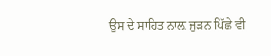ਉਸ ਦੇ ਸਾਹਿਤ ਨਾਲ਼ ਜੁੜਨ ਪਿੱਛੇ ਵੀ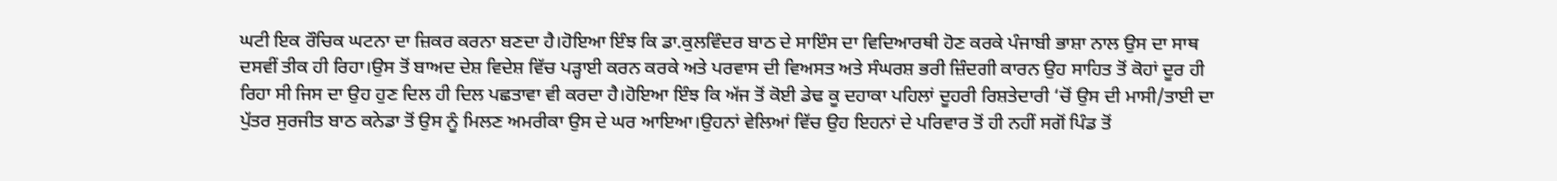ਘਟੀ ਇਕ ਰੌਚਿਕ ਘਟਨਾ ਦਾ ਜ਼ਿਕਰ ਕਰਨਾ ਬਣਦਾ ਹੈ।ਹੋਇਆ ਇੰਝ ਕਿ ਡਾ.ਕੁਲਵਿੰਦਰ ਬਾਠ ਦੇ ਸਾਇੰਸ ਦਾ ਵਿਦਿਆਰਥੀ ਹੋਣ ਕਰਕੇ ਪੰਜਾਬੀ ਭਾਸ਼ਾ ਨਾਲ ਉਸ ਦਾ ਸਾਥ ਦਸਵੀਂ ਤੀਕ ਹੀ ਰਿਹਾ।ਉਸ ਤੋਂ ਬਾਅਦ ਦੇਸ਼ ਵਿਦੇਸ਼ ਵਿੱਚ ਪੜ੍ਹਾਈ ਕਰਨ ਕਰਕੇ ਅਤੇ ਪਰਵਾਸ ਦੀ ਵਿਅਸਤ ਅਤੇ ਸੰਘਰਸ਼ ਭਰੀ ਜ਼ਿੰਦਗੀ ਕਾਰਨ ਉਹ ਸਾਹਿਤ ਤੋਂ ਕੋਹਾਂ ਦੂਰ ਹੀ ਰਿਹਾ ਸੀ ਜਿਸ ਦਾ ਉਹ ਹੁਣ ਦਿਲ ਹੀ ਦਿਲ ਪਛਤਾਵਾ ਵੀ ਕਰਦਾ ਹੈ।ਹੋਇਆ ਇੰਝ ਕਿ ਅੱਜ ਤੋਂ ਕੋਈ ਡੇਢ ਕੂ ਦਹਾਕਾ ਪਹਿਲਾਂ ਦੂਹਰੀ ਰਿਸ਼ਤੇਦਾਰੀ ‘ਚੋਂ ਉਸ ਦੀ ਮਾਸੀ/ਤਾਈ ਦਾ ਪੁੱਤਰ ਸੁਰਜੀਤ ਬਾਠ ਕਨੇਡਾ ਤੋਂ ਉਸ ਨੂੰ ਮਿਲਣ ਅਮਰੀਕਾ ਉਸ ਦੇ ਘਰ ਆਇਆ।ਉਹਨਾਂ ਵੇਲਿਆਂ ਵਿੱਚ ਉਹ ਇਹਨਾਂ ਦੇ ਪਰਿਵਾਰ ਤੋਂ ਹੀ ਨਹੀਂ ਸਗੋਂ ਪਿੰਡ ਤੋਂ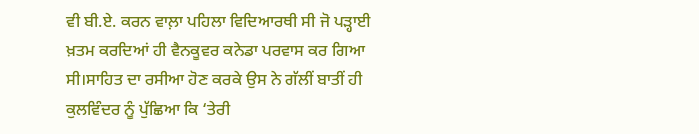ਵੀ ਬੀ.ਏ. ਕਰਨ ਵਾਲ਼ਾ ਪਹਿਲਾ ਵਿਦਿਆਰਥੀ ਸੀ ਜੋ ਪੜ੍ਹਾਈ ਖ਼ਤਮ ਕਰਦਿਆਂ ਹੀ ਵੈਨਕੂਵਰ ਕਨੇਡਾ ਪਰਵਾਸ ਕਰ ਗਿਆ ਸੀ।ਸਾਹਿਤ ਦਾ ਰਸੀਆ ਹੋਣ ਕਰਕੇ ਉਸ ਨੇ ਗੱਲੀਂ ਬਾਤੀਂ ਹੀ ਕੁਲਵਿੰਦਰ ਨੂੰ ਪੁੱਛਿਆ ਕਿ ‘ਤੇਰੀ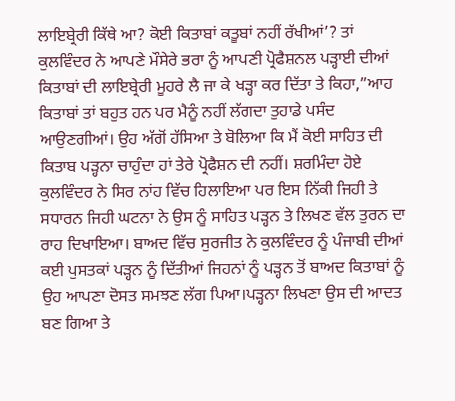ਲਾਇਬ੍ਰੇਰੀ ਕਿੱਥੇ ਆ? ਕੋਈ ਕਿਤਾਬਾਂ ਕਤੂਬਾਂ ਨਹੀਂ ਰੱਖੀਆਂ’? ਤਾਂ ਕੁਲਵਿੰਦਰ ਨੇ ਆਪਣੇ ਮੌਸੇਰੇ ਭਰਾ ਨੂੰ ਆਪਣੀ ਪ੍ਰੋਫੈਸ਼ਨਲ ਪੜ੍ਹਾਈ ਦੀਆਂ ਕਿਤਾਬਾਂ ਦੀ ਲਾਇਬ੍ਰੇਰੀ ਮੂਹਰੇ ਲੈ ਜਾ ਕੇ ਖੜ੍ਹਾ ਕਰ ਦਿੱਤਾ ਤੇ ਕਿਹਾ,”ਆਹ ਕਿਤਾਬਾਂ ਤਾਂ ਬਹੁਤ ਹਨ ਪਰ ਮੈਨੂੰ ਨਹੀਂ ਲੱਗਦਾ ਤੁਹਾਡੇ ਪਸੰਦ ਆਉਣਗੀਆਂ। ਉਹ ਅੱਗੋਂ ਹੱਸਿਆ ਤੇ ਬੋਲਿਆ ਕਿ ਮੈਂ ਕੋਈ ਸਾਹਿਤ ਦੀ ਕਿਤਾਬ ਪੜ੍ਹਨਾ ਚਾਹੁੰਦਾ ਹਾਂ ਤੇਰੇ ਪ੍ਰੋਫੈਸ਼ਨ ਦੀ ਨਹੀਂ। ਸ਼ਰਮਿੰਦਾ ਹੋਏ ਕੁਲਵਿੰਦਰ ਨੇ ਸਿਰ ਨਾਂਹ ਵਿੱਚ ਹਿਲਾਇਆ ਪਰ ਇਸ ਨਿੱਕੀ ਜਿਹੀ ਤੇ ਸਧਾਰਨ ਜਿਹੀ ਘਟਨਾ ਨੇ ਉਸ ਨੂੰ ਸਾਹਿਤ ਪੜ੍ਹਨ ਤੇ ਲਿਖਣ ਵੱਲ ਤੁਰਨ ਦਾ ਰਾਹ ਦਿਖਾਇਆ। ਬਾਅਦ ਵਿੱਚ ਸੁਰਜੀਤ ਨੇ ਕੁਲਵਿੰਦਰ ਨੂੰ ਪੰਜਾਬੀ ਦੀਆਂ ਕਈ ਪੁਸਤਕਾਂ ਪੜ੍ਹਨ ਨੂੰ ਦਿੱਤੀਆਂ ਜਿਹਨਾਂ ਨੂੰ ਪੜ੍ਹਨ ਤੋਂ ਬਾਅਦ ਕਿਤਾਬਾਂ ਨੂੰ ਉਹ ਆਪਣਾ ਦੋਸਤ ਸਮਝਣ ਲੱਗ ਪਿਆ।ਪੜ੍ਹਨਾ ਲਿਖਣਾ ਉਸ ਦੀ ਆਦਤ ਬਣ ਗਿਆ ਤੇ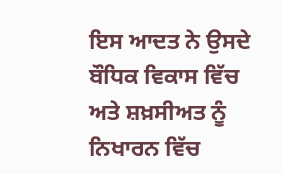ਇਸ ਆਦਤ ਨੇ ਉਸਦੇ ਬੌਧਿਕ ਵਿਕਾਸ ਵਿੱਚ ਅਤੇ ਸ਼ਖ਼ਸੀਅਤ ਨੂੰ ਨਿਖਾਰਨ ਵਿੱਚ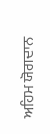ਅਹਿਮ ਯੋਗਦਾਨ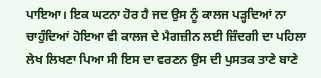ਪਾਇਆ। ਇਕ ਘਟਨਾ ਹੋਰ ਹੈ ਜਦ ਉਸ ਨੂੰ ਕਾਲਜ ਪੜ੍ਹਦਿਆਂ ਨਾ ਚਾਹੁੰਦਿਆਂ ਹੋਇਆ ਵੀ ਕਾਲਜ ਦੇ ਮੈਗਜ਼ੀਨ ਲਈ ਜ਼ਿੰਦਗੀ ਦਾ ਪਹਿਲਾ ਲੇਖ ਲਿਖਣਾ ਪਿਆ ਸੀ ਇਸ ਦਾ ਵਰਣਨ ਉਸ ਦੀ ਪੁਸਤਕ ਤਾਣੇ ਬਾਣੇ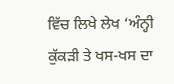ਵਿੱਚ ਲਿਖੇ ਲੇਖ ‘ਅੰਨ੍ਹੀ ਕੁੱਕੜੀ ਤੇ ਖਸ-ਖਸ ਦਾ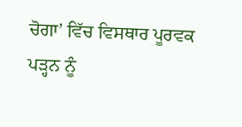ਚੋਗਾ’ ਵਿੱਚ ਵਿਸਥਾਰ ਪੂਰਵਕ ਪੜ੍ਹਨ ਨੂੰ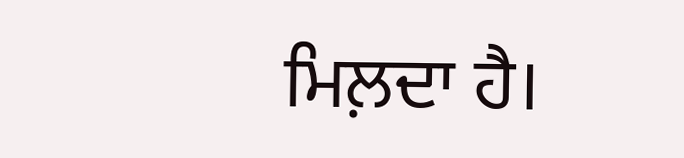ਮਿਲ਼ਦਾ ਹੈ।